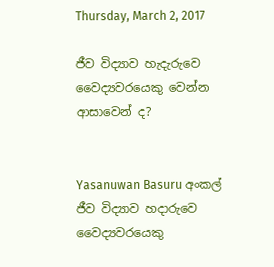Thursday, March 2, 2017

ජීව විද්‍යාව හැදැරුවෙ වෛද්‍යවරයෙකු වෙන්න ආසාවෙන් ද?


Yasanuwan Basuru අංකල් ජීව විද්‍යාව හදාරුවෙ වෛද්‍යවරයෙකු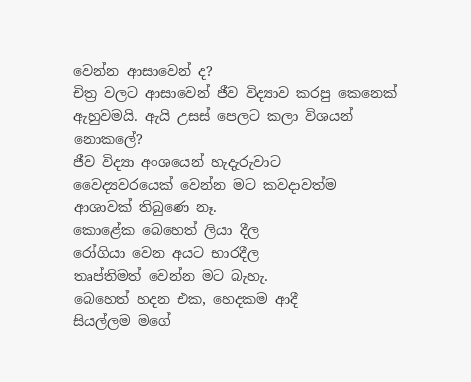වෙන්න ආසාවෙන් ද?
චිත්‍ර වලට ආසාවෙන් ජීව විද්‍යාව කරපු කෙනෙක් ඇහුවමයි. ඇයි උසස් පෙලට කලා විශයන් නොකලේ?
ජීව විද්‍යා අංශයෙන් හැදැරුවාට
වෛද්‍යවරයෙක් වෙන්න මට කවදාවත්ම
ආශාවක් තිබුණෙ නෑ.
කොළේක බෙහෙත් ලියා දීල
රෝගියා වෙන අයට භාරදීල
තෘප්තිමත් වෙන්න මට බැහැ.
බෙහෙත් හදන එක, හෙදකම ආදී
සියල්ලම මගේ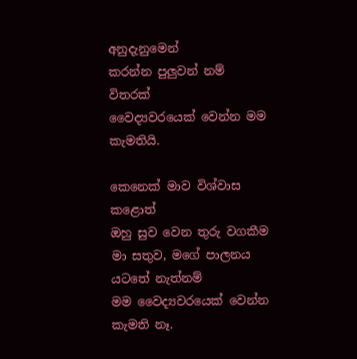අනුදැනුමෙන්
කරන්න පුලුවන් නම් විතරක්
වෛද්‍යවරයෙක් වෙන්න මම කැමතියි.

කෙනෙක් මාව විශ්වාස කළොත්
ඔහු සුව වෙන තුරු වගකීම
මා සතුව, මගේ පාලනය යටතේ නැත්නම්
මම වෛද්‍යවරයෙක් වෙන්න කැමති නෑ.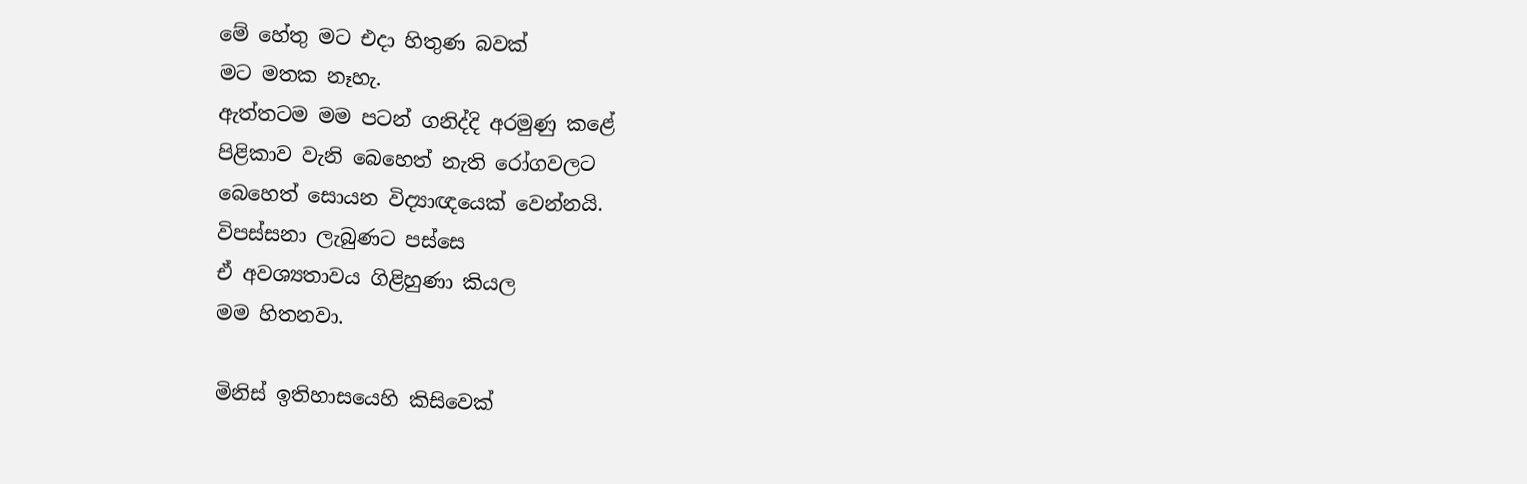මේ හේතු මට එදා හිතුණ බවක්
මට මතක නෑහැ.
ඇත්තටම මම පටන් ගනිද්දි අරමුණු කළේ
පිළිකාව වැනි බෙහෙත් නැති රෝගවලට
බෙහෙත් සොයන විද්‍යාඥයෙක් වෙන්නයි.
විපස්සනා ලැබුණට පස්සෙ
ඒ අවශ්‍යතාවය ගිළිහුණා කියල
මම හිතනවා.

මිනිස් ඉතිහාසයෙහි කිසිවෙක්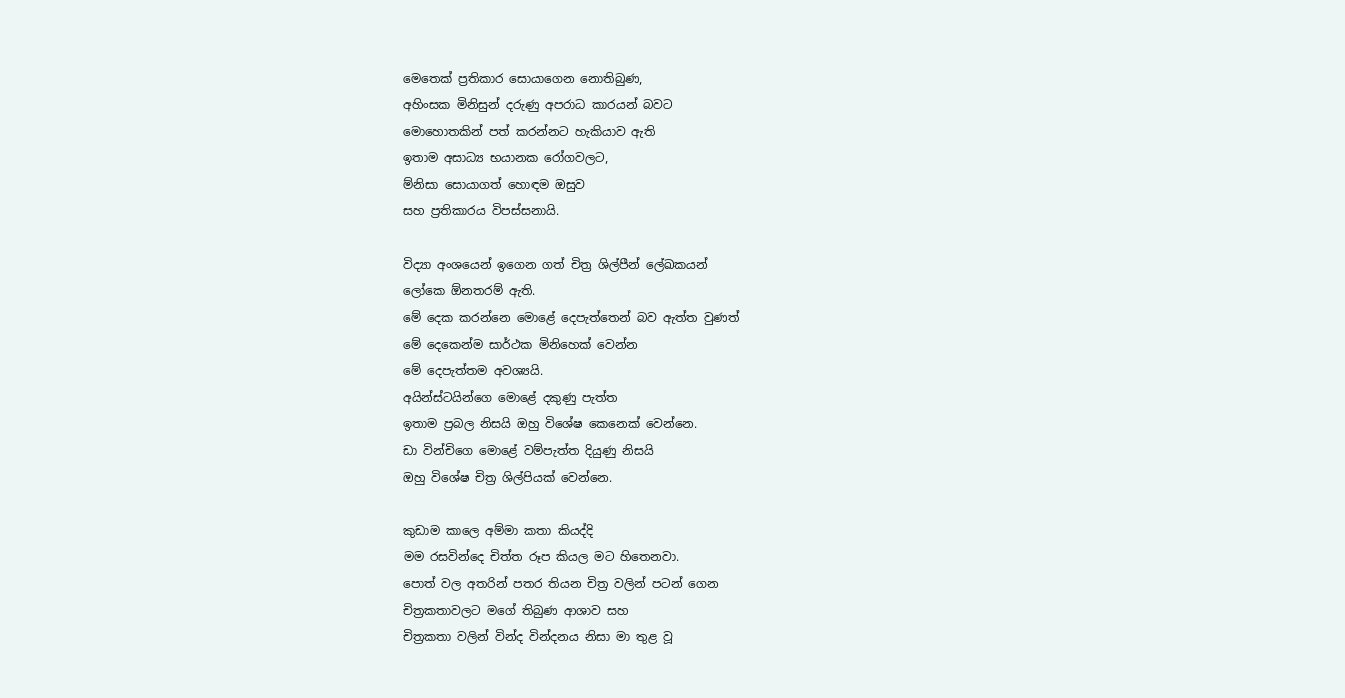මෙතෙක් ප්‍රතිකාර සොයාගෙන නොතිබුණ,
අහිංසක මිනිසුන් දරුණු අපරාධ කාරයන් බවට
මොහොතකින් පත් කරන්නට හැකියාව ඇති
ඉතාම අසාධ්‍ය භයානක රෝගවලට,
ම්නිසා සොයාගත් හොඳම ඔසුව
සහ ප්‍රතිකාරය විපස්සනායි.

විද්‍යා අංශයෙන් ඉගෙන ගත් චිත්‍ර ශිල්පීන් ලේඛකයන්
ලෝකෙ ඕනතරම් ඇති.
මේ දෙක කරන්නෙ මොළේ දෙපැත්තෙන් බව ඇත්ත වුණත්
මේ දෙකෙන්ම සාර්ථක මිනිහෙක් වෙන්න
මේ දෙපැත්තම අවශ්‍යයි.
අයින්ස්ටයින්ගෙ මොළේ දකුණු පැත්ත
ඉතාම ප්‍රබල නිසයි ඔහු විශේෂ කෙනෙක් වෙන්නෙ.
ඩා වින්චිගෙ මොළේ වම්පැත්ත දියුණු නිසයි
ඔහු විශේෂ චිත්‍ර ශිල්පියක් වෙන්නෙ.

කුඩාම කාලෙ අම්මා කතා කියද්දි
මම රසවින්දෙ චිත්ත රූප කියල මට හිතෙනවා.
පොත් වල අතරින් පතර තියන චිත්‍ර වලින් පටන් ගෙන
චිත්‍රකතාවලට මගේ තිබුණ ආශාව සහ
චිත්‍රකතා වලින් වින්ද වින්දනය නිසා මා තුළ වූ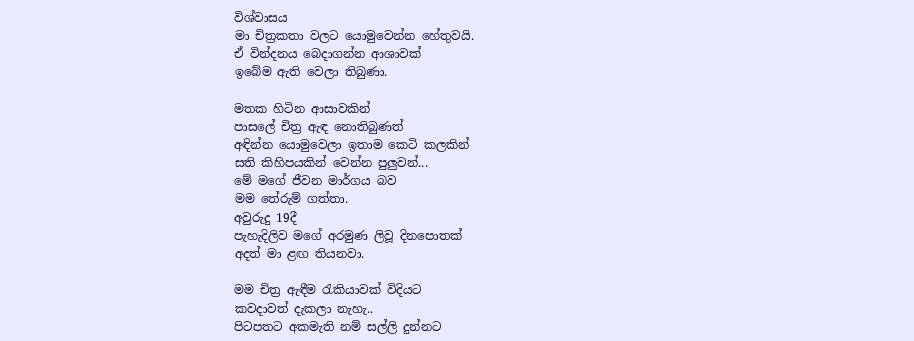විශ්වාසය
මා චිත්‍රකතා වලට යොමුවෙන්න හේතුවයි.
ඒ වින්දනය බෙදාගන්න ආශාවක්
ඉබේම ඇති වෙලා තිබුණා.

මතක හිටින ආසාවකින්
පාසලේ චිත්‍ර ඇඳ නොතිබුණත්
අඳින්න යොමුවෙලා ඉතාම කෙටි කලකින්
සති කිහිපයකින් වෙන්න පුලුවන්...
මේ මගේ ජීවන මාර්ගය බව
මම තේරුම් ගත්තා.
අවුරුදු 19දී
පැහැදිලිව මගේ අරමුණ ලිවූ දිනපොතක්
අදත් මා ළඟ තියනවා.

මම චිත්‍ර ඇඳීම රැකියාවක් විදියට
කවදාවත් දැකලා නැහැ..
පිටපතට අකමැති නම් සල්ලි දුන්නට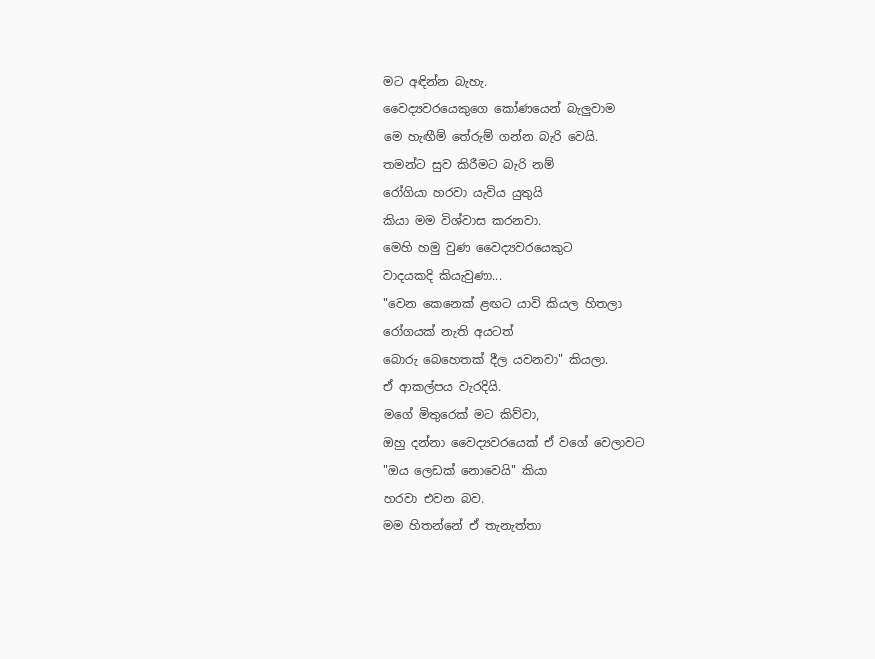මට අඳින්න බැහැ.
වෛද්‍යවරයෙකුගෙ කෝණයෙන් බැලුවාම
මෙ හැඟීම් තේරුම් ගන්න බැරි වෙයි.
තමන්ට සුව කිරීමට බැරි නම්
රෝගියා හරවා යැවිය යුතුයි
කියා මම විශ්වාස කරනවා.
මෙහි හමු වුණ වෛද්‍යවරයෙකුට
වාදයකදි කියැවුණා...
"වෙන කෙනෙක් ළඟට යාවි කියල හිතලා
රෝගයක් නැති අයටත්
බොරු බෙහෙතක් දීල යවනවා" කියලා.
ඒ ආකල්පය වැරදියි.
මගේ මිතුරෙක් මට කිව්වා,
ඔහු දන්නා වෛද්‍යවරයෙක් ඒ වගේ වෙලාවට
"ඔය ලෙඩක් නොවෙයි" කියා
හරවා එවන බව.
මම හිතන්නේ ඒ තැනැත්තා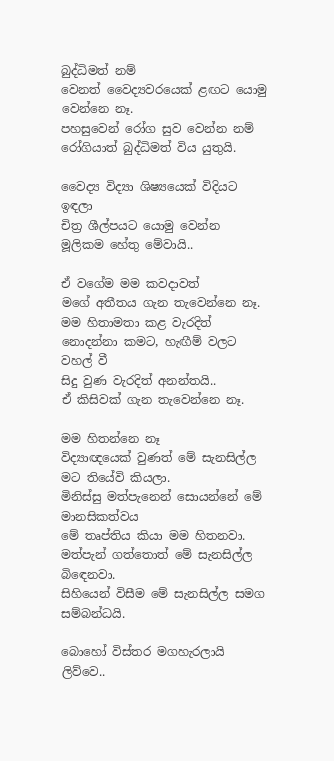බුද්ධිමත් නම්
වෙනත් වෛද්‍යවරයෙක් ළඟට යොමු වෙන්නෙ නෑ.
පහසුවෙන් රෝග සුව වෙන්න නම්
රෝගියාත් බුද්ධිමත් විය යුතුයි.

වෛද්‍ය විද්‍යා ශිෂ්‍යයෙක් විදියට ඉඳලා
චිත්‍ර ශීල්පයට යොමු වෙන්න
මූලිකම හේතු මේවායි..

ඒ වගේම මම කවදාවත්
මගේ අතීතය ගැන තැවෙන්නෙ නෑ.
මම හිතාමතා කළ වැරදිත්
නොදන්නා කමට, හැඟීම් වලට වහල් වී
සිදු වුණ වැරදිත් අනන්තයි..
ඒ කිසිවක් ගැන තැවෙන්නෙ නෑ.

මම හිතන්නෙ නෑ
විද්‍යාඥයෙක් වුණත් මේ සැනසිල්ල
මට තියේවි කියලා.
මිනිස්සු මත්පැනෙන් සොයන්නේ මේ මානසිකත්වය
මේ තෘප්තිය කියා මම හිතනවා.
මත්පැන් ගත්තොත් මේ සැනසිල්ල බිඳෙනවා.
සිහියෙන් විසීම මේ සැනසිල්ල සමග සම්බන්ධයි.

බොහෝ විස්තර මගහැරලායි ලිව්වෙ..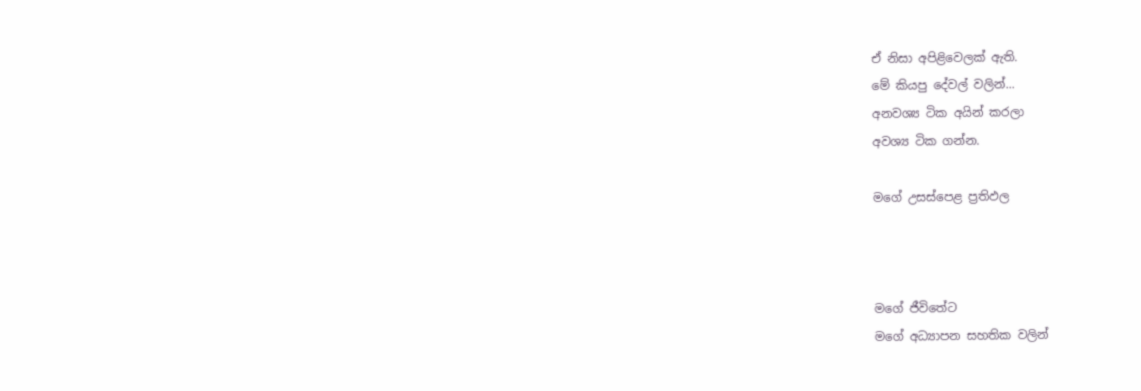ඒ නිසා අපිළිවෙලක් ඇති.
මේ කියපු දේවල් වලින්...
අනවශ්‍ය ටික අයින් කරලා
අවශ්‍ය ටික ගන්න.

මගේ උසස්පෙළ ප්‍රතිඵල



මගේ ජීවිතේට
මගේ අධ්‍යාපන සහතික වලින්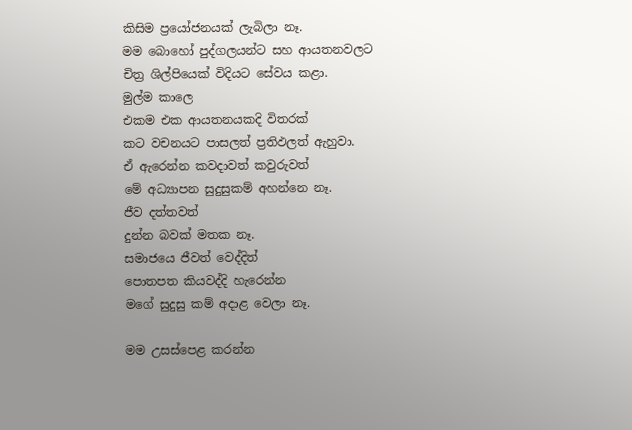කිසිම ප්‍රයෝජනයක් ලැබිලා නෑ.
මම බොහෝ පුද්ගලයන්ට සහ ආයතනවලට
චිත්‍ර ශිල්පියෙක් විදියට සේවය කළා.
මුල්ම කාලෙ
එකම එක ආයතනයකදි විතරක්
කට වචනයට පාසලත් ප්‍රතිඵලත් ඇහුවා.
ඒ ඇරෙන්න කවදාවත් කවුරුවත්
මේ අධ්‍යාපන සුදුසුකම් අහන්නෙ නෑ.
ජීව දත්තවත්
දුන්න බවක් මතක නෑ.
සමාජයෙ ජීවත් වෙද්දිත්
පොතපත කියවද්දි හැරෙන්න
මගේ සුදුසු කම් අදාළ වෙලා නෑ.

මම උසස්පෙළ කරන්න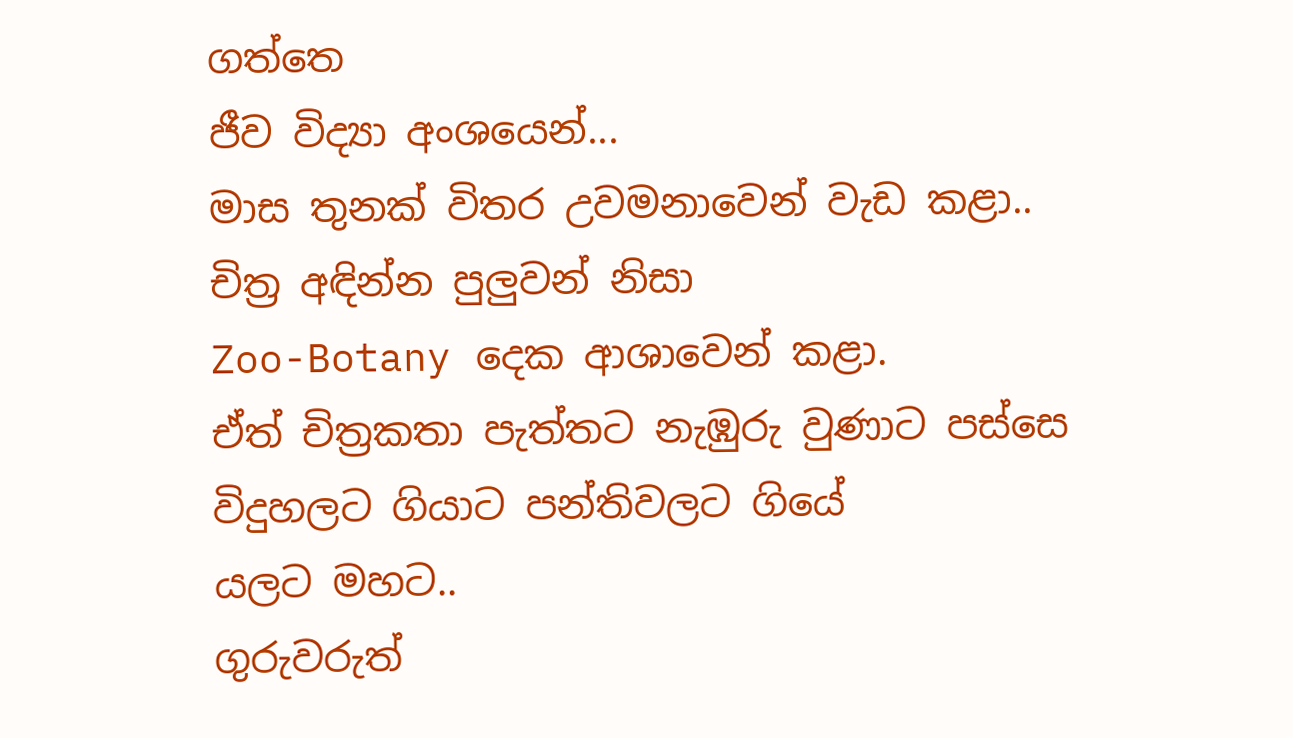ගත්තෙ
ජීව විද්‍යා අංශයෙන්...
මාස තුනක් විතර උවමනාවෙන් වැඩ කළා..
චිත්‍ර අඳින්න පුලුවන් නිසා
Zoo-Botany දෙක ආශාවෙන් කළා.
ඒත් චිත්‍රකතා පැත්තට නැඹුරු වුණාට පස්සෙ
විදුහලට ගියාට පන්තිවලට ගියේ
යලට මහට..
ගුරුවරුත්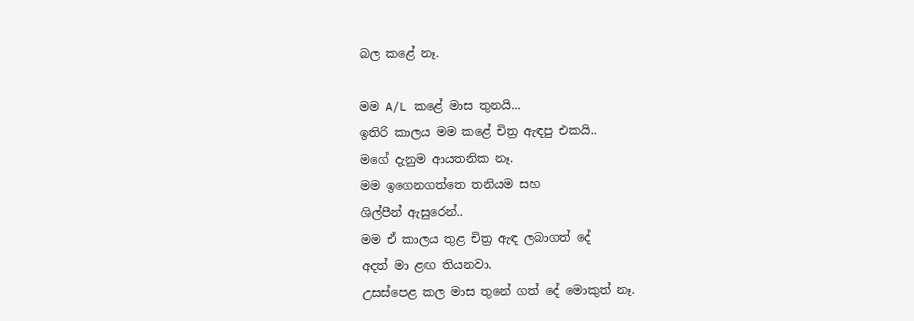බල කළේ නෑ.

මම A/L කළේ මාස තුනයි...
ඉතිරි කාලය මම කළේ චිත්‍ර ඇඳපු එකයි..
මගේ දැනුම ආයතනික නෑ.
මම ඉගෙනගත්තෙ තනියම සහ
ශිල්පීන් ඇසුරෙන්..
මම ඒ කාලය තුළ චිත්‍ර ඇඳ ලබාගත් දේ
අදත් මා ළඟ තියනවා.
උසස්පෙළ කල මාස තුනේ ගත් දේ මොකුත් නෑ.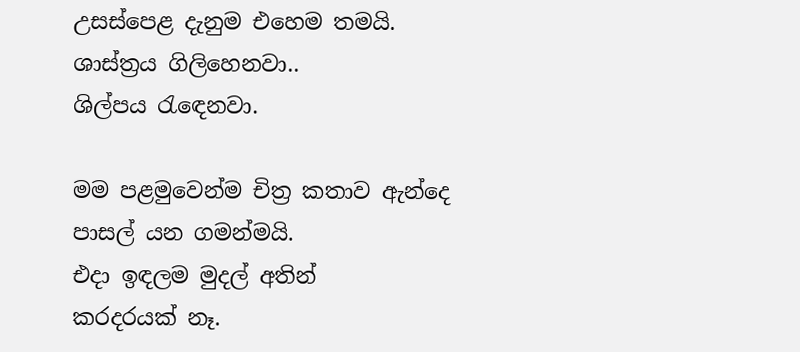උසස්පෙළ දැනුම එහෙම තමයි.
ශාස්ත්‍රය ගිලිහෙනවා..
ශිල්පය රැඳෙනවා.

මම පළමුවෙන්ම චිත්‍ර කතාව ඇන්දෙ
පාසල් යන ගමන්මයි.
එදා ඉඳලම මුදල් අතින්
කරදරයක් නෑ.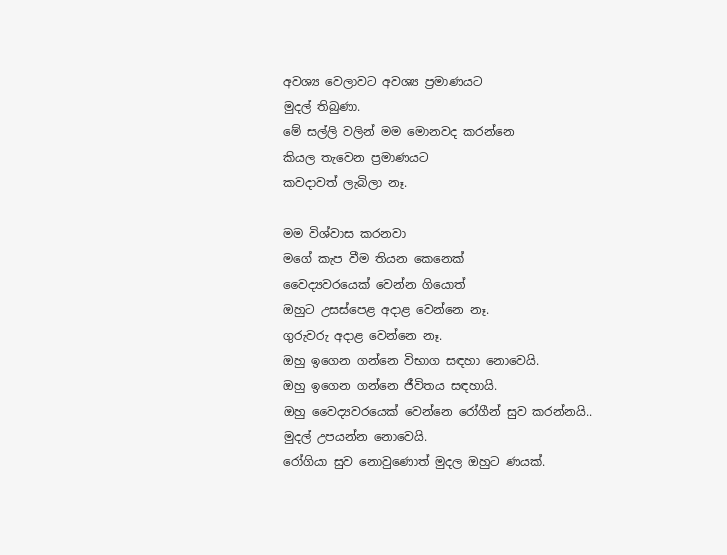අවශ්‍ය වෙලාවට අවශ්‍ය ප්‍රමාණයට
මුදල් තිබුණා.
මේ සල්ලි වලින් මම මොනවද කරන්නෙ
කියල තැවෙන ප්‍රමාණයට
කවදාවත් ලැබිලා නෑ.

මම විශ්වාස කරනවා
මගේ කැප වීම තියන කෙනෙක්
වෛද්‍යවරයෙක් වෙන්න ගියොත්
ඔහුට උසස්පෙළ අදාළ වෙන්නෙ නෑ.
ගුරුවරු අදාළ වෙන්නෙ නෑ.
ඔහු ඉගෙන ගන්නෙ විභාග සඳහා නොවෙයි.
ඔහු ඉගෙන ගන්නෙ ජීවිතය සඳහායි.
ඔහු වෛද්‍යවරයෙක් වෙන්නෙ රෝගීන් සුව කරන්නයි..
මුදල් උපයන්න නොවෙයි.
රෝගියා සුව නොවුණොත් මුදල ඔහුට ණයක්.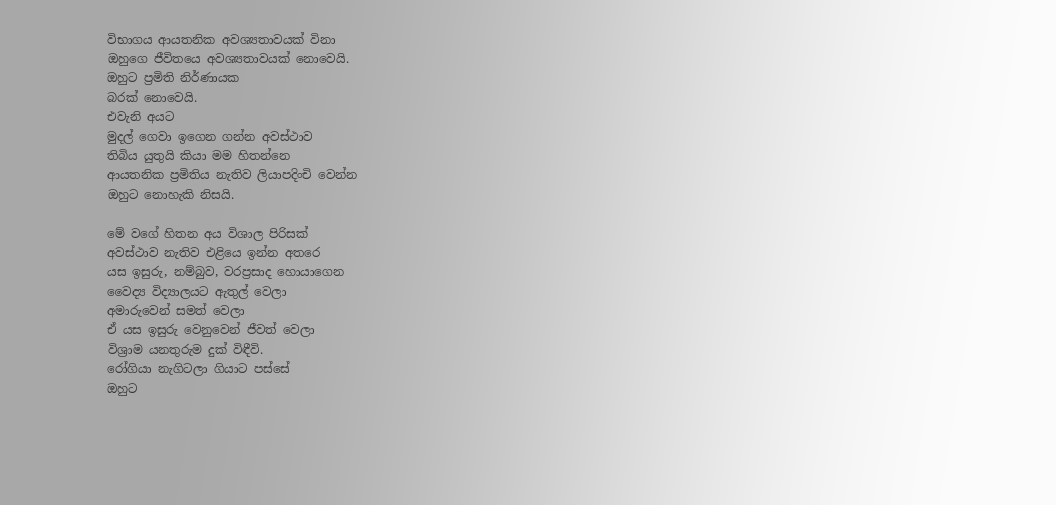විභාගය ආයතනික අවශ්‍යතාවයක් විනා
ඔහුගෙ ජීවිතයෙ අවශ්‍යතාවයක් නොවෙයි.
ඔහුට ප්‍රමිති නිර්ණායක
බරක් නොවෙයි.
එවැනි අයට
මුදල් ගෙවා ඉගෙන ගන්න අවස්ථාව
තිබිය යුතුයි කියා මම හිතන්නෙ
ආයතනික ප්‍රමිතිය නැතිව ලියාපදිංචි වෙන්න
ඔහුට නොහැකි නිසයි.

මේ වගේ හිතන අය විශාල පිරිසක්
අවස්ථාව නැතිව එළියෙ ඉන්න අතරෙ
යස ඉසුරු, නම්බුව, වරප්‍රසාද හොයාගෙන
වෛද්‍ය විද්‍යාලයට ඇතුල් වෙලා
අමාරුවෙන් සමත් වෙලා
ඒ යස ඉසුරු වෙනුවෙන් ජීවත් වෙලා
විශ්‍රාම යනතුරුම දුක් විඳීවි.
රෝගියා නැගිටලා ගියාට පස්සේ
ඔහුට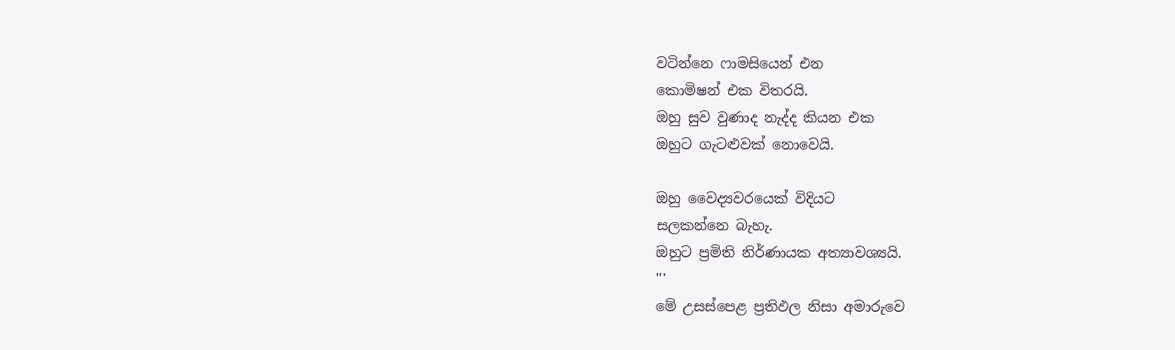වටින්නෙ ෆාමසියෙන් එන
කොමිෂන් එක විතරයි.
ඔහු සුව වුණාද නැද්ද කියන එක
ඔහුට ගැටළුවක් නොවෙයි.

ඔහු වෛද්‍යවරයෙක් විදියට
සලකන්නෙ බැහැ.
ඔහුට ප්‍රමිති නිර්ණායක අත්‍යාවශ්‍යයි.
'''
මේ උසස්පෙළ ප්‍රතිඵල නිසා අමාරුවෙ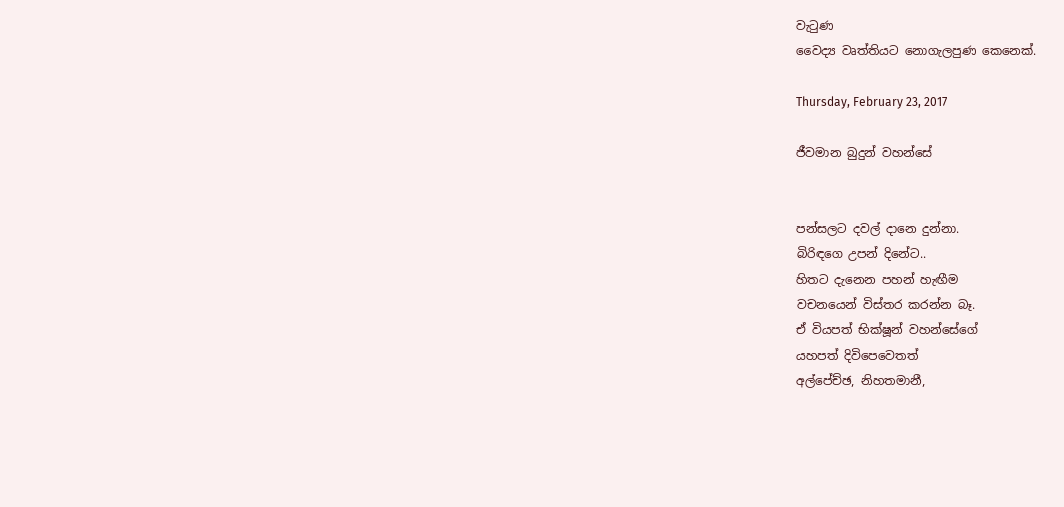වැටුණ
වෛද්‍ය වෘත්තියට නොගැලපුණ කෙනෙක්.

Thursday, February 23, 2017

ජීවමාන බුදුන් වහන්සේ


පන්සලට දවල් දානෙ දුන්නා.
බිරිඳගෙ උපන් දිනේට..
හිතට දැනෙන පහන් හැඟීම
වචනයෙන් විස්තර කරන්න බෑ.
ඒ වියපත් භික්ෂූන් වහන්සේගේ
යහපත් දිවිපෙවෙතත්
අල්පේච්ඡ, නිහතමානී,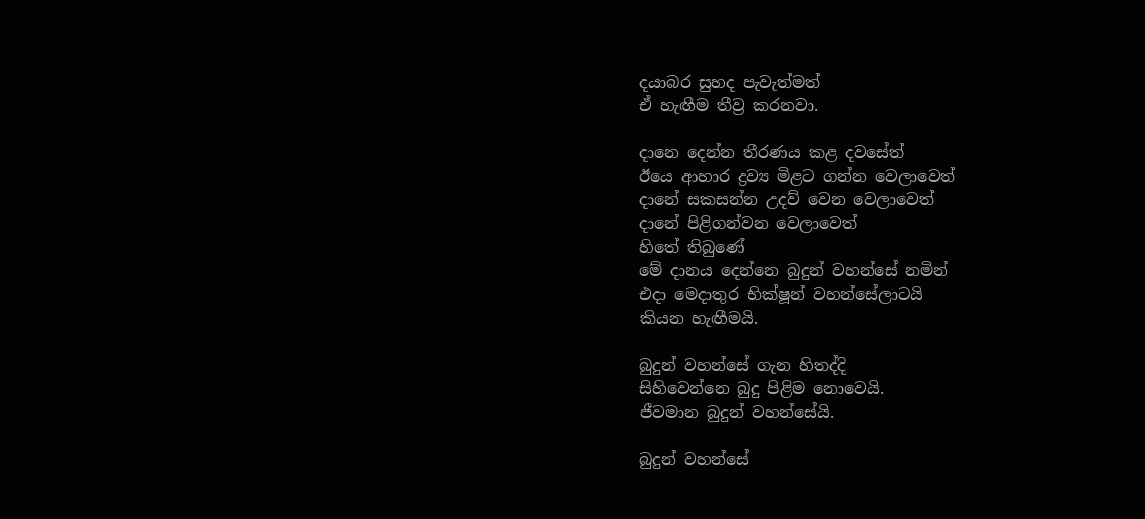දයාබර සුහද පැවැත්මත්
ඒ හැඟීම තීව්‍ර කරනවා.

දානෙ දෙන්න තීරණය කළ දවසේත්
ඊයෙ ආහාර ද්‍රව්‍ය මිළට ගන්න වෙලාවෙත්
දානේ සකසන්න උදව් වෙන වෙලාවෙත්
දානේ පිළිගන්වන වෙලාවෙත්
හිතේ තිබුණේ
මේ දානය දෙන්නෙ බුදුන් වහන්සේ නමින්
එදා මෙදාතුර භික්ෂූන් වහන්සේලාටයි
කියන හැඟීමයි.

බුදුන් වහන්සේ ගැන හිතද්දි
සිහිවෙන්නෙ බුදු පිළිම නොවෙයි.
ජීවමාන බුදුන් වහන්සේයි.

බුදුන් වහන්සේ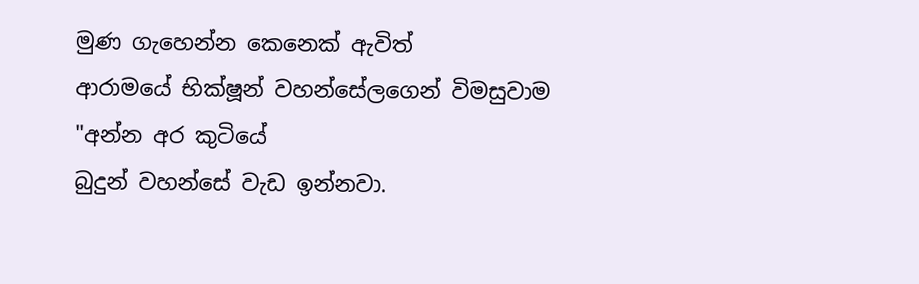මුණ ගැහෙන්න කෙනෙක් ඇවිත්
ආරාමයේ භික්ෂූන් වහන්සේලගෙන් විමසුවාම
"අන්න අර කුටියේ
බුදුන් වහන්සේ වැඩ ඉන්නවා.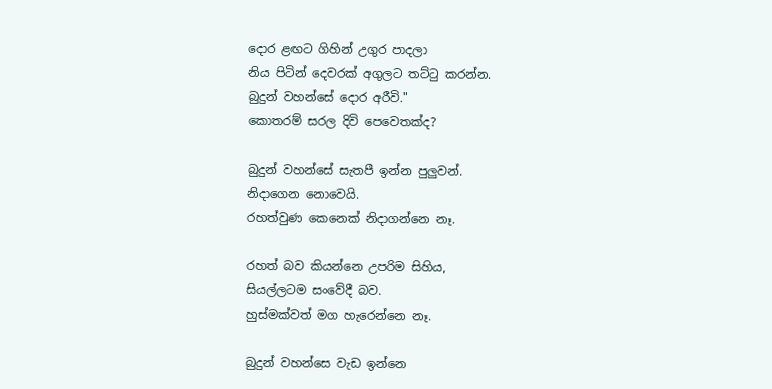දොර ළඟට ගිහින් උගුර පාදලා
නිය පිටින් දෙවරක් අගුලට තට්ටු කරන්න.
බුදුන් වහන්සේ දොර අරීවි."
කොතරම් සරල දිවි පෙවෙතක්ද?

බුදුන් වහන්සේ සැතපී ඉන්න පුලුවන්.
නිදාගෙන නොවෙයි.
රහත්වුණ කෙනෙක් නිදාගන්නෙ නෑ.

රහත් බව කියන්නෙ උපරිම සිහිය,
සියල්ලටම සංවේදී බව.
හුස්මක්වත් මග හැරෙන්නෙ නෑ.

බුදුන් වහන්සෙ වැඩ ඉන්නෙ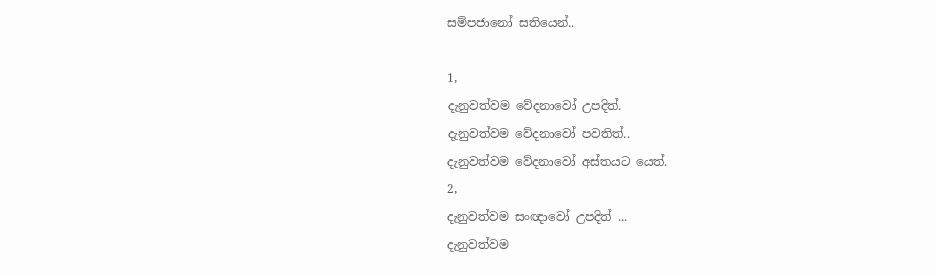සම්පජානෝ සතියෙන්..

1,
දැනුවත්වම වේදනාවෝ උපදිත්.
දැනුවත්වම වේදනාවෝ පවතිත්..
දැනුවත්වම වේදනාවෝ අස්තයට යෙත්.
2,
දැනුවත්වම සංඥාවෝ උපදිත් ...
දැනුවත්වම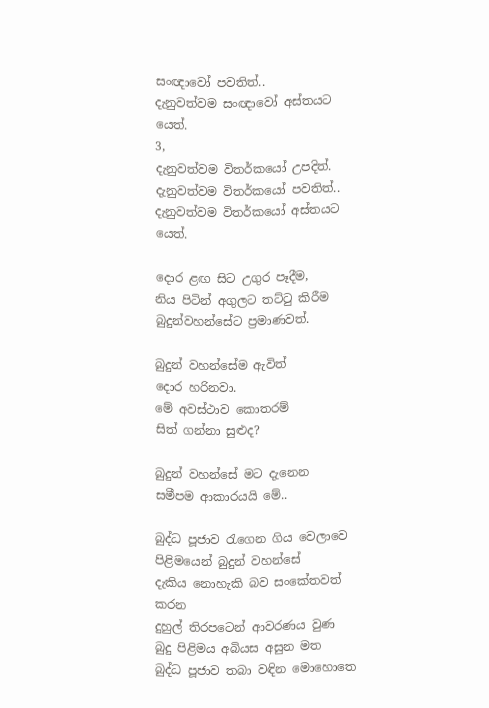සංඥාවෝ පවතිත්..
දැනුවත්වම සංඥාවෝ අස්තයට යෙත්.
3,
දැනුවත්වම විතර්කයෝ උපදිත්.
දැනුවත්වම විතර්කයෝ පවතිත්..
දැනුවත්වම විතර්කයෝ අස්තයට යෙත්.

දොර ළඟ සිට උගුර පෑදීම,
නිය පිටින් අගුලට තට්ටු කිරීම
බුදුන්වහන්සේට ප්‍රමාණවත්.

බුදුන් වහන්සේම ඇවිත්
දොර හරිනවා.
මේ අවස්ථාව කොතරම්
සිත් ගන්නා සුළුද?

බුදුන් වහන්සේ මට දැනෙන
සමීපම ආකාරයයි මේ..

බුද්ධ පූජාව රැගෙන ගිය වෙලාවෙ
පිළිමයෙන් බුදුන් වහන්සේ
දැකිය නොහැකි බව සංකේතවත් කරන
දුහුල් තිරපටෙන් ආවරණය වුණ
බුදු පිළිමය අබියස අසුන මත
බුද්ධ පූජාව තබා වඳින මොහොතෙ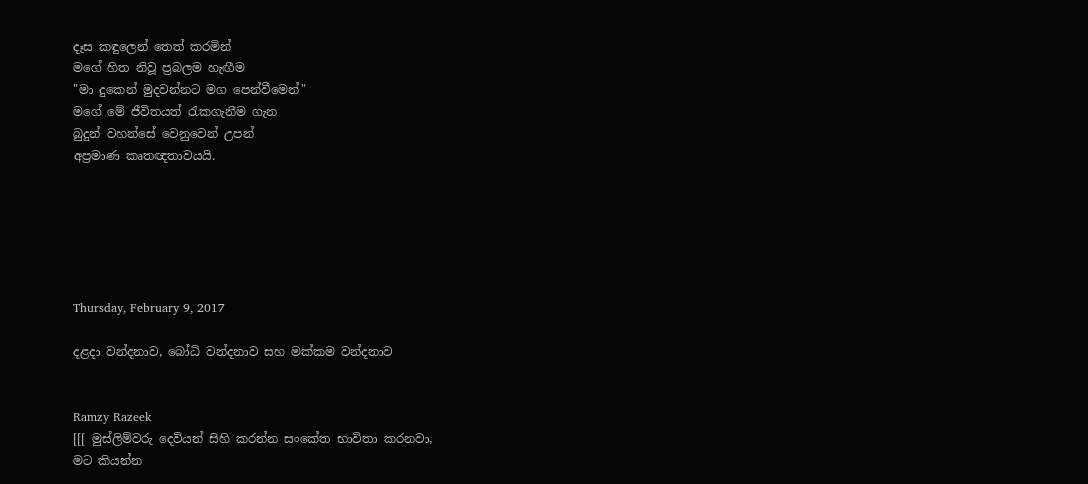දෑස කඳුලෙන් තෙත් කරමින්
මගේ හිත නිවූ ප්‍රබලම හැඟීම
"මා දුකෙන් මුදවන්නට මග පෙන්වීමෙන්"
මගේ මේ ජීවිතයත් රැකගැනීම ගැන
බුදුන් වහන්සේ වෙනුවෙන් උපන්
අප්‍රමාණ කෘතඥතාවයයි.






Thursday, February 9, 2017

දළදා වන්දනාව, බෝධි වන්දනාව සහ මක්කම වන්දනාව


Ramzy Razeek
[[[ මුස්ලිම්වරු දෙවියන් සිහි කරන්න සංකේත භාවිතා කරනවා,
මට කියන්න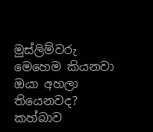මුස්ලිම්වරු මෙහෙම කියනවා ඔයා අහලා තියෙනවද?
කහ්බාව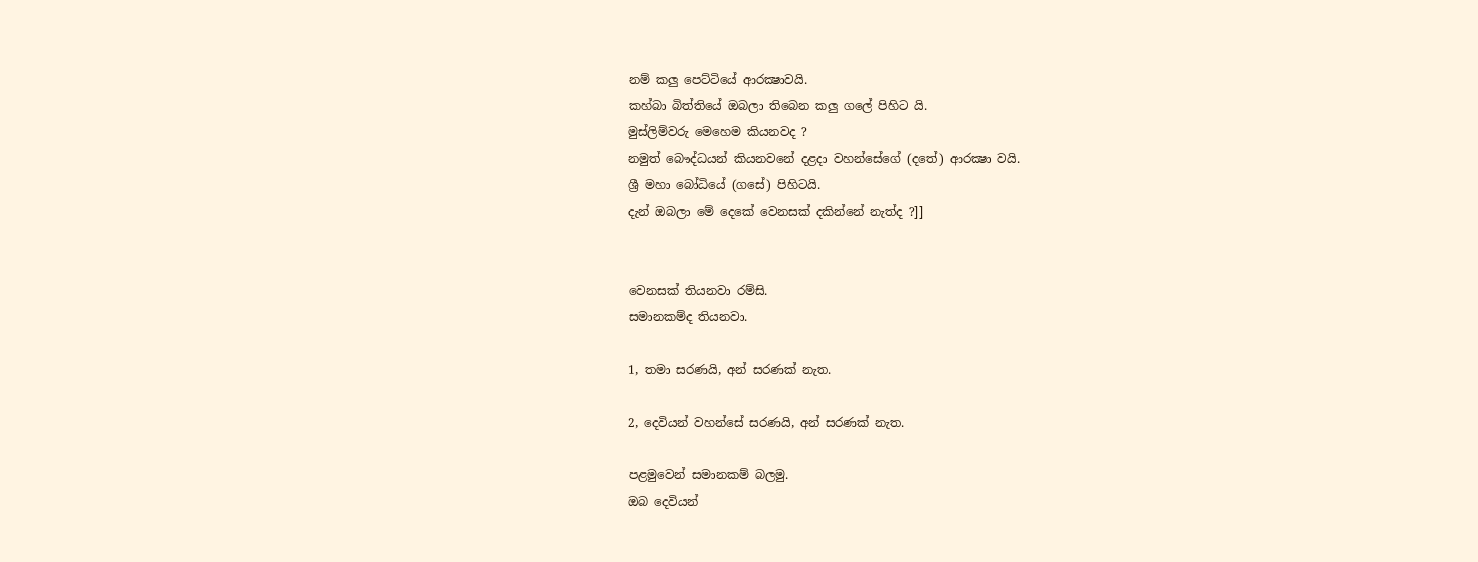නම් කලු පෙට්ටියේ ආරක්‍ෂාවයි.
කහ්බා බිත්තියේ ඔබලා තිබෙන කලු ගලේ පිහිට යි.
මුස්ලිම්වරු මෙහෙම කියනවද ?
නමුත් බෞද්ධයන් කියනවනේ දළදා වහන්සේගේ (දතේ) ආරක්‍ෂා වයි.
ශ්‍රී මහා බෝධියේ (ගසේ) පිහිටයි.
දැන් ඔබලා මේ දෙකේ වෙනසක් දකින්නේ නැත්ද ?]]


වෙනසක් තියනවා රම්සි.
සමානකම්ද තියනවා.

1, තමා සරණයි, අන් සරණක් නැත.

2, දෙවියන් වහන්සේ සරණයි, අන් සරණක් නැත.

පළමුවෙන් සමානකම් බලමු.
ඔබ දෙවියන්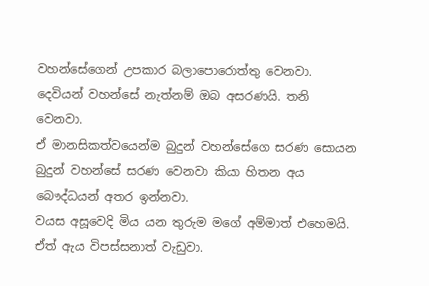වහන්සේගෙන් උපකාර බලාපොරොත්තු වෙනවා.
දෙවියන් වහන්සේ නැත්නම් ඔබ අසරණයි. තනි වෙනවා.
ඒ මානසිකත්වයෙන්ම බුදුන් වහන්සේගෙ සරණ සොයන
බුදුන් වහන්සේ සරණ වෙනවා කියා හිතන අය
බෞද්ධයන් අතර ඉන්නවා.
වයස අසූවෙදි මිය යන තුරුම මගේ අම්මාත් එහෙමයි.
ඒත් ඇය විපස්සනාත් වැඩුවා.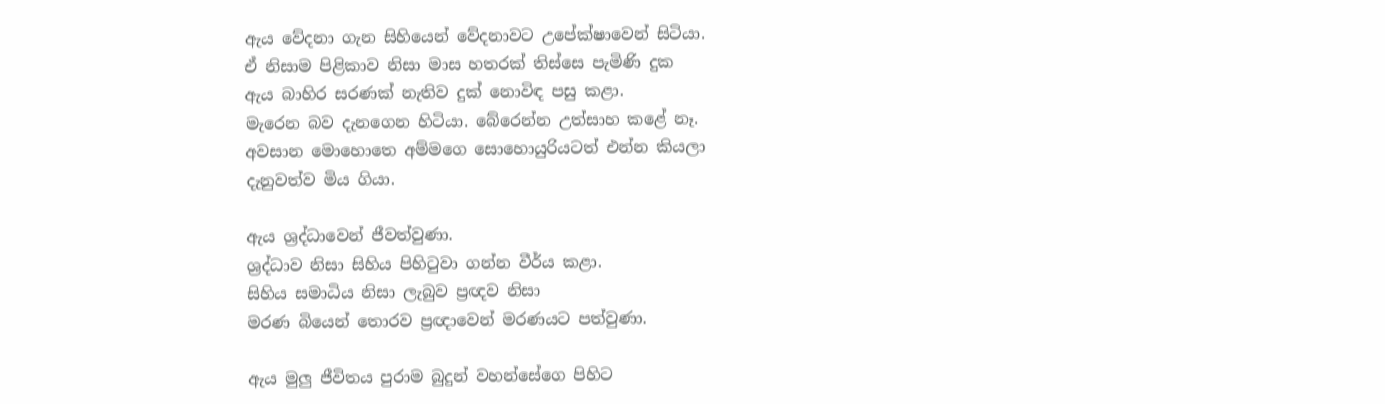ඇය වේදනා ගැන සිහියෙන් වේදනාවට උපේක්ෂාවෙන් සිටියා.
ඒ නිසාම පිළිකාව නිසා මාස හතරක් තිස්සෙ පැමිණි දුක
ඇය බාහිර සරණක් නැතිව දුක් නොවිඳ පසු කළා.
මැරෙන බව දැනගෙන හිටියා. බේරෙන්න උත්සාහ කළේ නෑ.
අවසාන මොහොතෙ අම්මගෙ සොහොයුරියටත් එන්න කියලා
දැනුවත්ව මිය ගියා.

ඇය ශ්‍රද්ධාවෙන් ජීවත්වුණා.
ශ්‍රද්ධාව නිසා සිහිය පිහිටුවා ගන්න වීර්ය කළා.
සිහිය සමාධිය නිසා ලැබුව ප්‍රඥව නිසා
මරණ බියෙන් තොරව ප්‍රඥාවෙන් මරණයට පත්වුණා.

ඇය මුලු ජීවිතය පුරාම බුදුන් වහන්සේගෙ පිහිට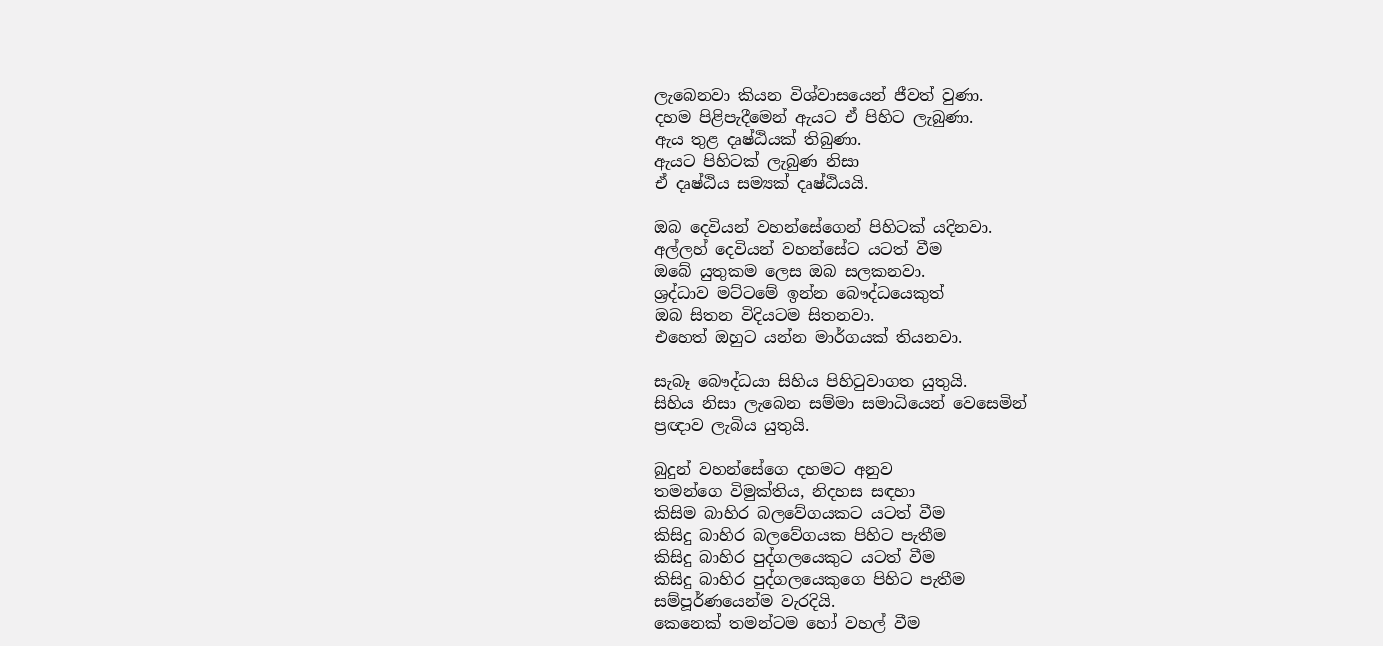ලැබෙනවා කියන විශ්වාසයෙන් ජීවත් වුණා.
දහම පිළිපැදීමෙන් ඇයට ඒ පිහිට ලැබුණා.
ඇය තුළ දෘෂ්ඨියක් තිබුණා.
ඇයට පිහිටක් ලැබුණ නිසා
ඒ දෘෂ්ඨිය සම්‍යක් දෘෂ්ඨියයි.

ඔබ දෙවියන් වහන්සේගෙන් පිහිටක් යදිනවා.
අල්ලහ් දෙවියන් වහන්සේට යටත් වීම
ඔබේ යුතුකම ලෙස ඔබ සලකනවා.
ශ්‍රද්ධාව මට්ටමේ ඉන්න බෞද්ධයෙකුත්
ඔබ සිතන විදියටම සිතනවා.
එහෙත් ඔහුට යන්න මාර්ගයක් තියනවා.

සැබෑ බෞද්ධයා සිහිය පිහිටුවාගත යුතුයි.
සිහිය නිසා ලැබෙන සම්මා සමාධියෙන් වෙසෙමින්
ප්‍රඥාව ලැබිය යුතුයි.

බුදුන් වහන්සේගෙ දහමට අනුව
තමන්ගෙ විමුක්තිය, නිදහස සඳහා
කිසිම බාහිර බලවේගයකට යටත් වීම
කිසිදු බාහිර බලවේගයක පිහිට පැතීම
කිසිදු බාහිර පුද්ගලයෙකුට යටත් වීම
කිසිදු බාහිර පුද්ගලයෙකුගෙ පිහිට පැතීම
සම්පූර්ණයෙන්ම වැරදියි.
කෙනෙක් තමන්ටම හෝ වහල් වීම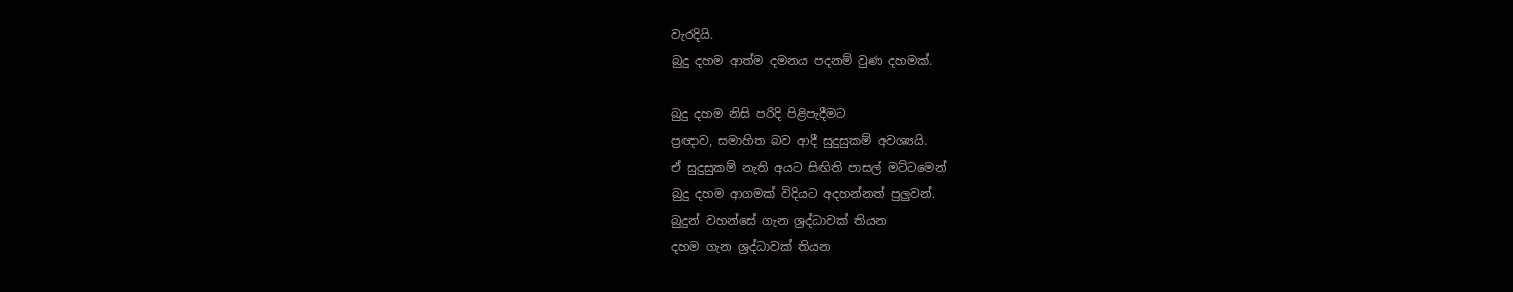වැරදියි.
බුදු දහම ආත්ම දමනය පදනම් වුණ දහමක්.

බුදු දහම නිසි පරිදි පිළිපැදීමට
ප්‍රඥාව, සමාහිත බව ආදී සුදුසුකම් අවශ්‍යයි.
ඒ සුදුසුකම් නැති අයට සිඟිති පාසල් මට්ටමෙන්
බුදු දහම ආගමක් විදියට අදහන්නත් පුලුවන්.
බුදුන් වහන්සේ ගැන ශ්‍රද්ධාවක් තියන
දහම ගැන ශ්‍රද්ධාවක් තියන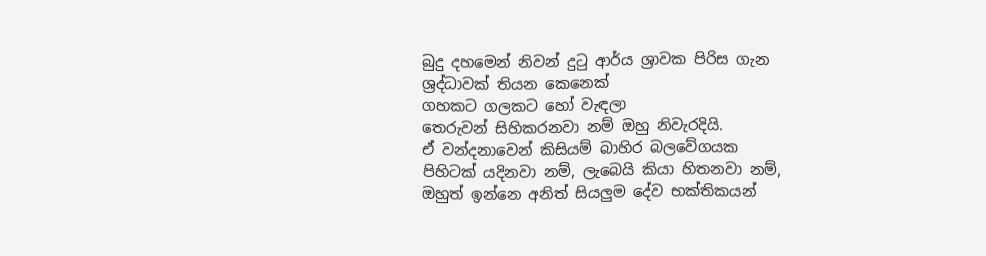බුදු දහමෙන් නිවන් දුටු ආර්ය ශ්‍රාවක පිරිස ගැන
ශ්‍රද්ධාවක් තියන කෙනෙක්
ගහකට ගලකට හෝ වැඳලා
තෙරුවන් සිහිකරනවා නම් ඔහු නිවැරදියි.
ඒ වන්දනාවෙන් කිසියම් බාහිර බලවේගයක
පිහිටක් යදිනවා නම්, ලැබෙයි කියා හිතනවා නම්,
ඔහුත් ඉන්නෙ අනිත් සියලුම දේව භක්තිකයන්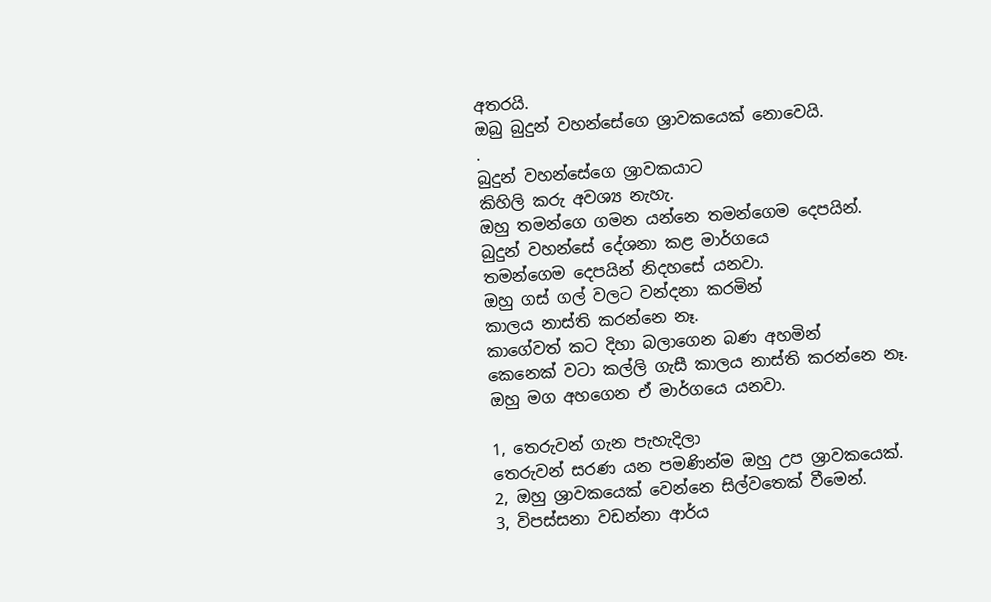අතරයි.
ඔබු බුදුන් වහන්සේගෙ ශ්‍රාවකයෙක් නොවෙයි.
.
බුදුන් වහන්සේගෙ ශ්‍රාවකයාට
කිහිලි කරු අවශ්‍ය නැහැ.
ඔහු තමන්ගෙ ගමන යන්නෙ තමන්ගෙම දෙපයින්.
බුදුන් වහන්සේ දේශනා කළ මාර්ගයෙ
තමන්ගෙම දෙපයින් නිදහසේ යනවා.
ඔහු ගස් ගල් වලට වන්දනා කරමින්
කාලය නාස්ති කරන්නෙ නෑ.
කාගේවත් කට දිහා බලාගෙන බණ අහමින්
කෙනෙක් වටා කල්ලි ගැසී කාලය නාස්ති කරන්නෙ නෑ.
ඔහු මග අහගෙන ඒ මාර්ගයෙ යනවා.

1, තෙරුවන් ගැන පැහැදිලා
තෙරුවන් සරණ යන පමණින්ම ඔහු උප ශ්‍රාවකයෙක්.
2, ඔහු ශ්‍රාවකයෙක් වෙන්නෙ සිල්වතෙක් වීමෙන්.
3, විපස්සනා වඩන්නා ආර්ය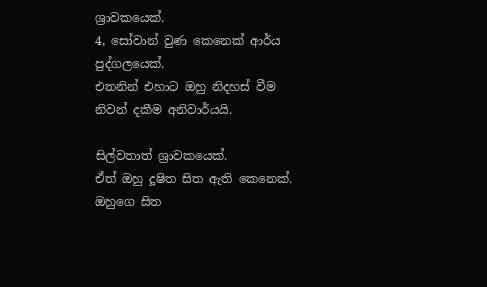ශ්‍රාවකයෙක්.
4, සෝවාන් වුණ කෙනෙක් ආර්ය පුද්ගලයෙක්.
එතනින් එහාට ඔහු නිදහස් වීම
නිවන් දකීම අනිවාර්යයි.

සිල්වතාත් ශ්‍රාවකයෙක්.
ඒත් ඔහු දූෂිත සිත ඇති කෙනෙක්.
ඔහුගෙ සිත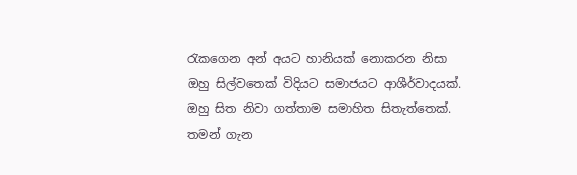රැකගෙන අන් අයට හානියක් නොකරන නිසා
ඔහු සිල්වතෙක් විදියට සමාජයට ආශීර්වාදයක්.
ඔහු සිත නිවා ගත්තාම සමාහිත සිතැත්තෙක්.
තමන් ගැන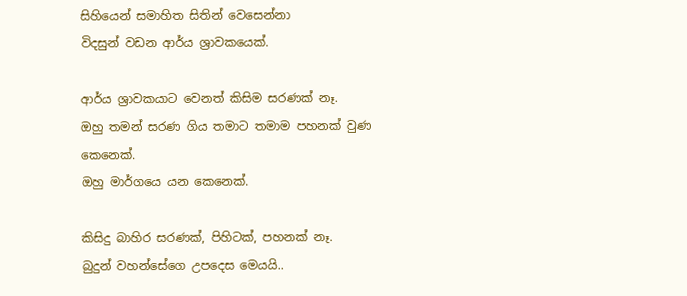සිහියෙන් සමාහිත සිතින් වෙසෙන්නා
විදසුන් වඩන ආර්ය ශ්‍රාවකයෙක්.

ආර්ය ශ්‍රාවකයාට වෙනත් කිසිම සරණක් නෑ.
ඔහු තමන් සරණ ගිය තමාට තමාම පහනක් වුණ කෙනෙක්.
ඔහු මාර්ගයෙ යන කෙනෙක්.

කිසිදු බාහිර සරණක්, පිහිටක්, පහනක් නෑ.
බුදුන් වහන්සේගෙ උපදෙස මෙයයි..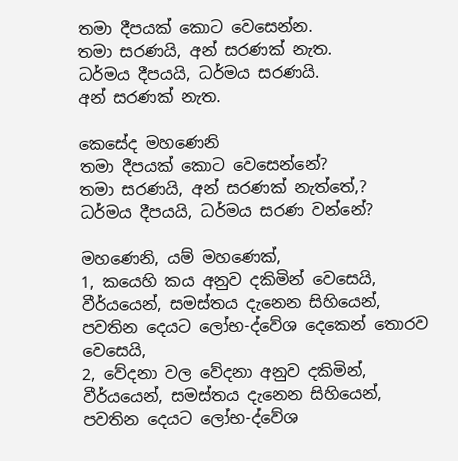තමා දීපයක් කොට වෙසෙන්න.
තමා සරණයි, අන් සරණක් නැත.
ධර්මය දීපයයි, ධර්මය සරණයි.
අන් සරණක් නැත.

කෙසේද මහණෙනි
තමා දීපයක් කොට වෙසෙන්නේ?
තමා සරණයි, අන් සරණක් නැත්තේ,?
ධර්මය දීපයයි, ධර්මය සරණ වන්නේ?

මහණෙනි, යම් මහණෙක්,
1, කයෙහි කය අනුව දකිමින් වෙසෙයි,
වීර්යයෙන්, සමස්තය දැනෙන සිහියෙන්,
පවතින දෙයට ලෝභ-ද්වේශ දෙකෙන් තොරව වෙසෙයි,
2, වේදනා වල වේදනා අනුව දකිමින්,
වීර්යයෙන්, සමස්තය දැනෙන සිහියෙන්,
පවතින දෙයට ලෝභ-ද්වේශ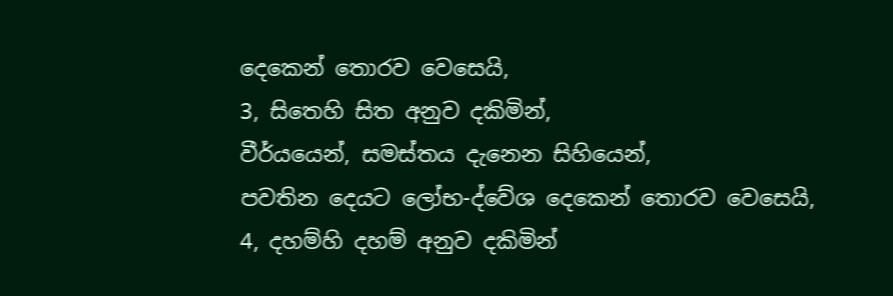දෙකෙන් තොරව වෙසෙයි,
3, සිතෙහි සිත අනුව දකිමින්,
වීර්යයෙන්, සමස්තය දැනෙන සිහියෙන්,
පවතින දෙයට ලෝභ-ද්වේශ දෙකෙන් තොරව වෙසෙයි,
4, දහම්හි දහම් අනුව දකිමින්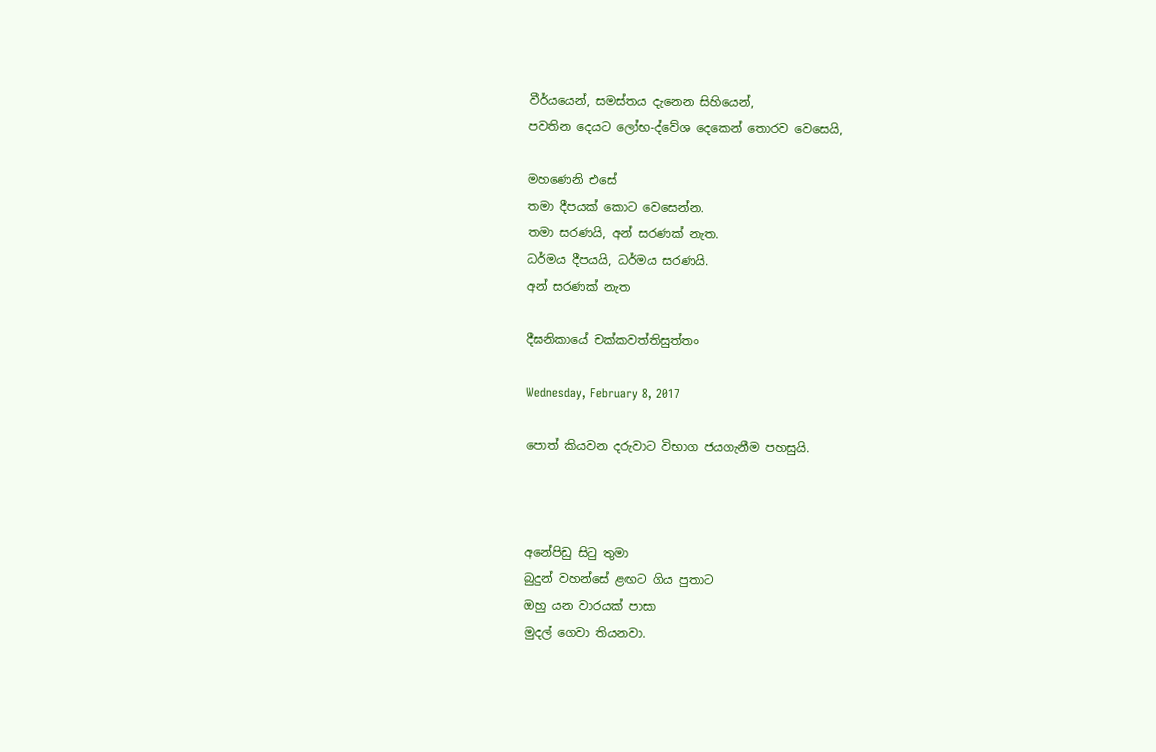වීර්යයෙන්, සමස්තය දැනෙන සිහියෙන්,
පවතින දෙයට ලෝභ-ද්වේශ දෙකෙන් තොරව වෙසෙයි,

මහණෙනි එසේ
තමා දීපයක් කොට වෙසෙන්න.
තමා සරණයි, අන් සරණක් නැත.
ධර්මය දීපයයි, ධර්මය සරණයි.
අන් සරණක් නැත

දීඝනිකායේ චක්‌කවත්‌තිසුත්‌තං

Wednesday, February 8, 2017

පොත් කියවන දරුවාට විභාග ජයගැනීම පහසුයි.



අනේපිඩු සිටු තුමා
බුදුන් වහන්සේ ළඟට ගිය පුතාට
ඔහු යන වාරයක් පාසා
මුදල් ගෙවා තියනවා.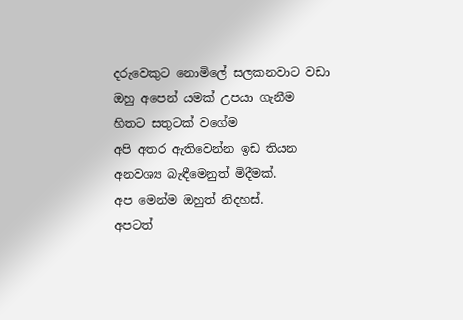දරුවෙකුට නොමිලේ සලකනවාට වඩා
ඔහු අපෙන් යමක් උපයා ගැනීම
හිතට සතුටක් වගේම
අපි අතර ඇතිවෙන්න ඉඩ තියන
අනවශ්‍ය බැඳීමෙනුත් මිදීමක්.
අප මෙන්ම ඔහුත් නිදහස්.
අපටත්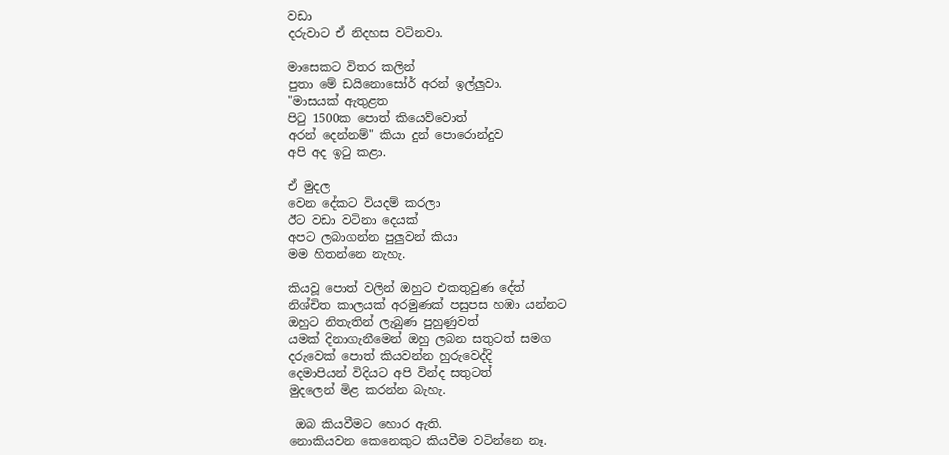වඩා
දරුවාට ඒ නිදහස වටිනවා.

මාසෙකට විතර කලින්
පුතා මේ ඩයිනොසෝර් අරන් ඉල්ලුවා.
"මාසයක් ඇතුළත
පිටු 1500ක පොත් කියෙව්වොත්
අරන් දෙන්නම්" කියා දුන් පොරොන්දුව
අපි අද ඉටු කළා.

ඒ මුදල
වෙන දේකට වියදම් කරලා
ඊට වඩා වටිනා දෙයක්
අපට ලබාගන්න පුලුවන් කියා
මම හිතන්නෙ නැහැ.

කියවූ පොත් වලින් ඔහුට එකතුවුණ දේත්
නිශ්චිත කාලයක් අරමුණක් පසුපස හඹා යන්නට
ඔහුට නිතැතින් ලැබුණ පුහුණුවත්
යමක් දිනාගැනීමෙන් ඔහු ලබන සතුටත් සමග
දරුවෙක් පොත් කියවන්න හුරුවෙද්දි
දෙමාපියන් විදියට අපි වින්ද සතුටත්
මුදලෙන් මිළ කරන්න බැහැ.

 ඔබ කියවීමට හොර ඇති.
නොකියවන කෙනෙකුට කියවීම වටින්නෙ නෑ.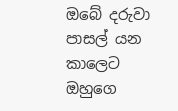ඔබේ දරුවා පාසල් යන කාලෙට
ඔහුගෙ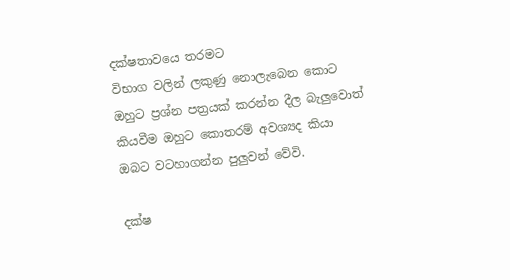දක්ෂතාවයෙ තරමට
විභාග වලින් ලකුණු නොලැබෙන කොට
ඔහුට ප්‍රශ්න පත්‍රයක් කරන්න දීල බැලුවොත්
කියවීම ඔහුට කොතරම් අවශ්‍යද කියා
ඔබට වටහාගන්න පුලුවන් වේවි.

දක්ෂ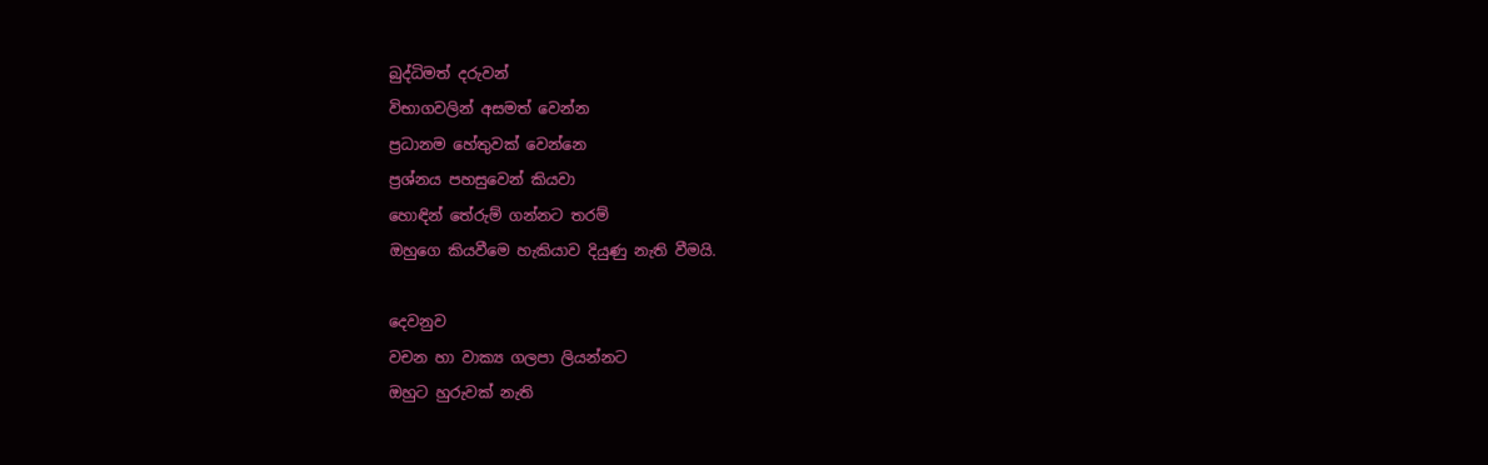බුද්ධිමත් දරුවන්
විභාගවලින් අසමත් වෙන්න
ප්‍රධානම හේතුවක් වෙන්නෙ
ප්‍රශ්නය පහසුවෙන් කියවා
හොඳින් තේරුම් ගන්නට තරම්
ඔහුගෙ කියවීමෙ හැකියාව දියුණු නැති වීමයි.

දෙවනුව
වචන හා වාක්‍ය ගලපා ලියන්නට
ඔහුට හුරුවක් නැති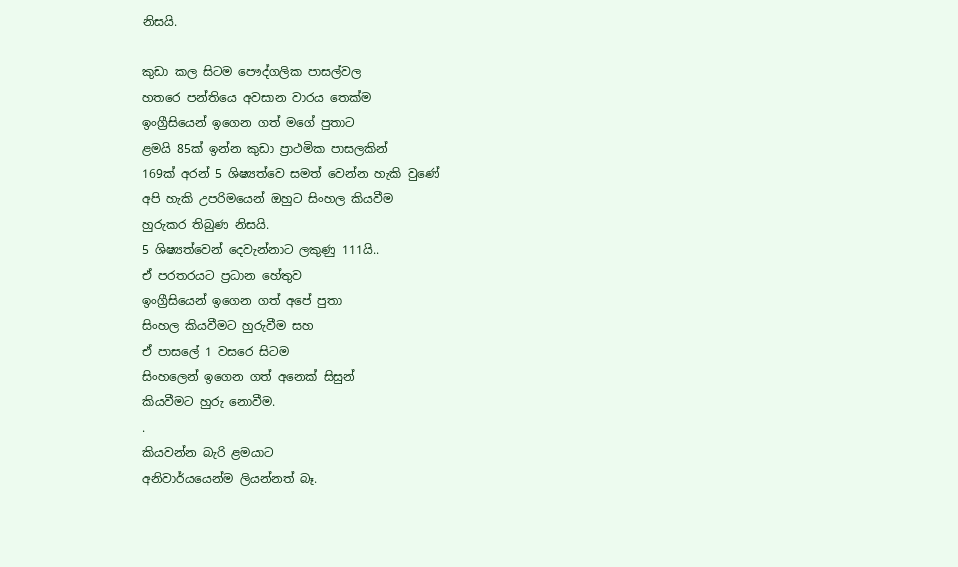නිසයි.

කුඩා කල සිටම පෞද්ගලික පාසල්වල
හතරෙ පන්තියෙ අවසාන වාරය තෙක්ම
ඉංග්‍රීසියෙන් ඉගෙන ගත් මගේ පුතාට
ළමයි 85ක් ඉන්න කුඩා ප්‍රාථමික පාසලකින්
169ක් අරන් 5 ශිෂ්‍යත්වෙ සමත් වෙන්න හැකි වුණේ
අපි හැකි උපරිමයෙන් ඔහුට සිංහල කියවීම
හුරුකර තිබුණ නිසයි.
5 ශිෂ්‍යත්වෙන් දෙවැන්නාට ලකුණු 111යි..
ඒ පරතරයට ප්‍රධාන හේතුව
ඉංග්‍රීසියෙන් ඉගෙන ගත් අපේ පුතා
සිංහල කියවීමට හුරුවීම සහ
ඒ පාසලේ 1 වසරෙ සිටම
සිංහලෙන් ඉගෙන ගත් අනෙක් සිසුන්
කියවීමට හුරු නොවීම.
.
කියවන්න බැරි ළමයාට
අනිවාර්යයෙන්ම ලියන්නත් බෑ.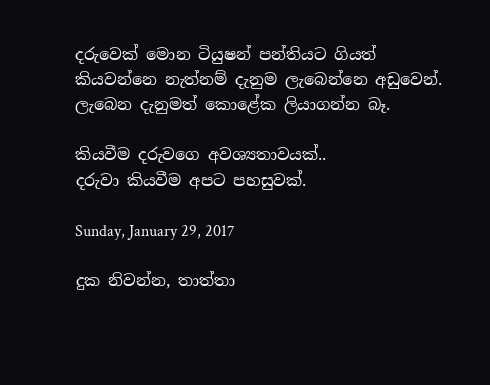දරුවෙක් මොන ටියුෂන් පන්තියට ගියත්
කියවන්නෙ නැත්නම් දැනුම ලැබෙන්නෙ අඩුවෙන්.
ලැබෙන දැනුමත් කොළේක ලියාගන්න බෑ.

කියවීම දරුවගෙ අවශ්‍යතාවයක්..
දරුවා කියවීම අපට පහසුවක්.

Sunday, January 29, 2017

දුක නිවන්න, තාත්තා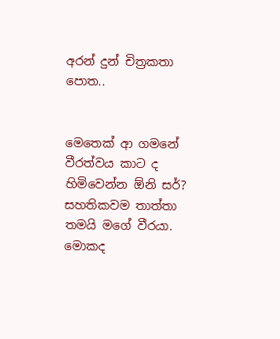අරන් දුන් චිත්‍රකතා පොත..


මෙතෙක් ආ ගමනේ වීරත්වය කාට ද හිමිවෙන්න ඕනි සර්?
සහතිකවම තාත්තා තමයි මගේ වීරයා. මොකද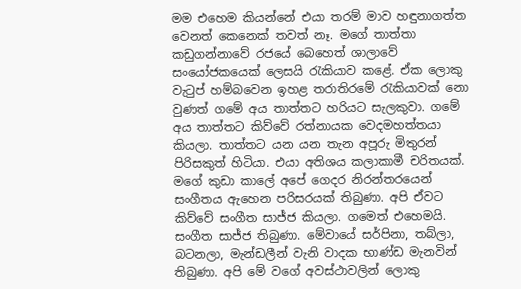මම එහෙම කියන්නේ එයා තරම් මාව හඳුනාගත්ත වෙනත් කෙනෙක් තවත් නෑ. මගේ තාත්තා කඩුගන්නාවේ රජයේ බෙහෙත් ශාලාවේ සංයෝජකයෙක් ලෙසයි රැකියාව කළේ. ඒක ලොකු වැටුප් හම්බවෙන ඉහළ තරාතිරමේ රැකියාවක් නො වුණත් ගමේ අය තාත්තට හරියට සැලකුවා. ගමේ අය තාත්තට කිව්වේ රත්නායක වෙදමහත්තයා කියලා. තාත්තට යන යන තැන අපූරු මිතුරන් පිරිසකුත් හිටියා. එයා අතිශය කලාකාමී චරිතයක්. මගේ කුඩා කාලේ අපේ ගෙදර නිරන්තරයෙන් සංගීතය ඇහෙන පරිසරයක් තිබුණා. අපි ඒවට කිව්වේ සංගීත සාජ්ජ කියලා. ගමෙත් එහෙමයි. සංගීත සාජ්ජ තිබුණා. මේවායේ සර්පිනා, තබ්ලා, බටනලා, මැන්ඩලීන් වැනි වාදක භාණ්ඩ මැනවින් තිබුණා. අපි මේ වගේ අවස්ථාවලින් ලොකු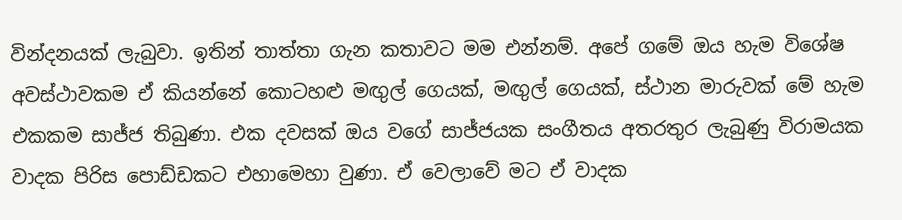වින්දනයක් ලැබුවා. ඉතින් තාත්තා ගැන කතාවට මම එන්නම්. අපේ ගමේ ඔය හැම විශේෂ අවස්ථාවකම ඒ කියන්නේ කොටහළු මඟුල් ගෙයක්, මඟුල් ගෙයක්, ස්ථාන මාරුවක් මේ හැම එකකම සාජ්ජ තිබුණා. එක දවසක් ඔය වගේ සාජ්ජයක සංගීතය අතරතුර ලැබුණු විරාමයක වාදක පිරිස පොඩ්ඩකට එහාමෙහා වුණා. ඒ වෙලාවේ මට ඒ වාදක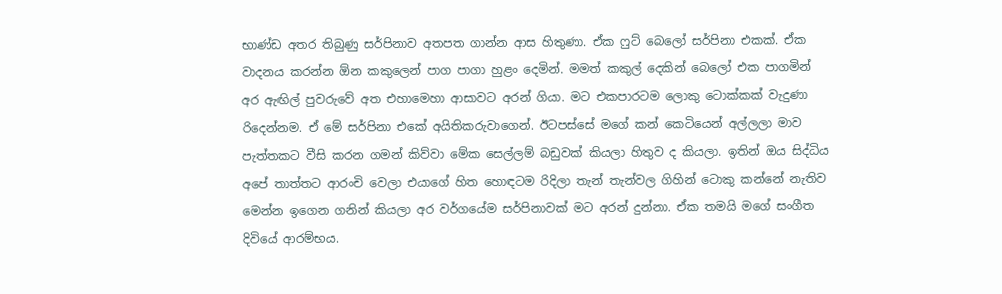භාණ්ඩ අතර තිබුණු සර්පිනාව අතපත ගාන්න ආස හිතුණා. ඒක ෆුට් බෙලෝ සර්පිනා එකක්. ඒක වාදනය කරන්න ඕන කකුලෙන් පාග පාගා හුළං දෙමින්. මමත් කකුල් දෙකින් බෙලෝ එක පාගමින් අර ඇඟිල් පුවරුවේ අත එහාමෙහා ආසාවට අරන් ගියා. මට එකපාරටම ලොකු ටොක්කක් වැදුණා රිදෙන්නම. ඒ මේ සර්පිනා එකේ අයිතිකරුවාගෙන්. ඊටපස්සේ මගේ කන් කෙටියෙන් අල්ලලා මාව පැත්තකට වීසි කරන ගමන් කිව්වා මේක සෙල්ලම් බඩුවක් කියලා හිතුව ද කියලා. ඉතින් ඔය සිද්ධිය අපේ තාත්තට ආරංචි වෙලා එයාගේ හිත හොඳටම රිදිලා තැන් තැන්වල ගිහින් ටොකු කන්නේ නැතිව මෙන්න ඉගෙන ගනින් කියලා අර වර්ගයේම සර්පිනාවක් මට අරන් දුන්නා. ඒක තමයි මගේ සංගීත දිවියේ ආරම්භය.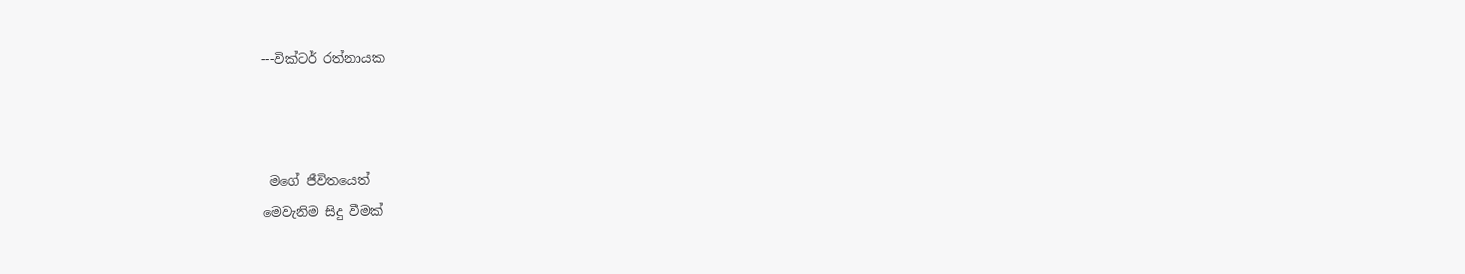---වික්ටර් රත්නායක



 මගේ ජීවිතයෙත්
මෙවැනිම සිදු වීමක්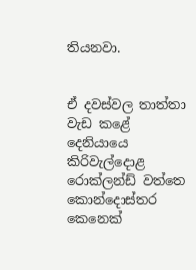තියනවා.


ඒ දවස්වල තාත්තා වැඩ කළේ
දෙනියායෙ කිරිවැල්දොළ රොක්ලන්ඩ් වත්තෙ
කොන්දොස්තර කෙනෙක්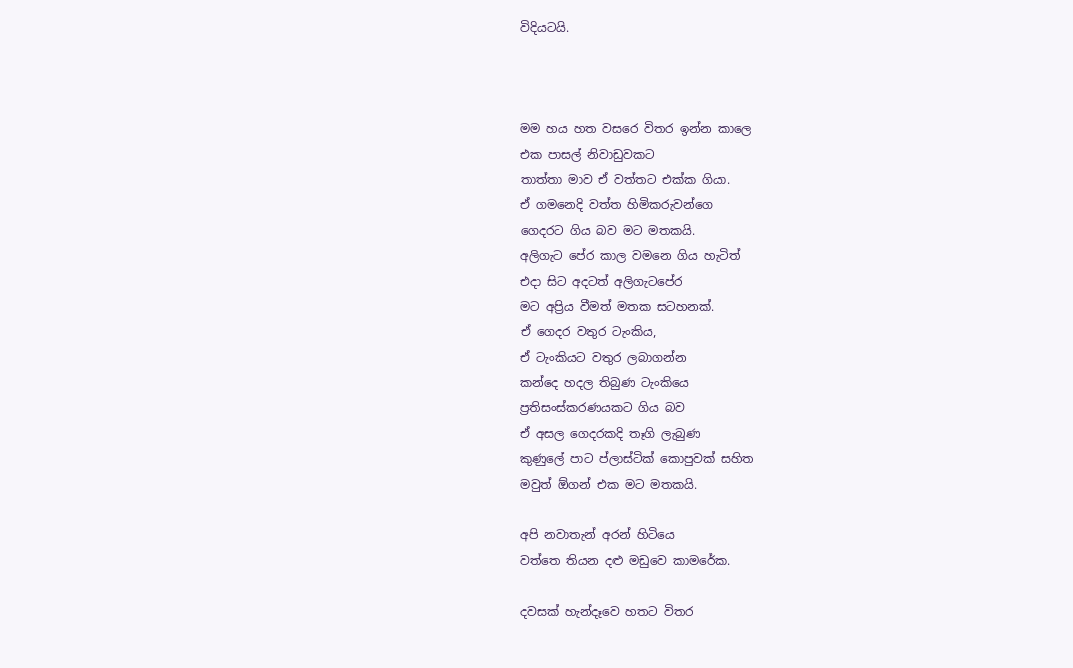විදියටයි.



මම හය හත වසරෙ විතර ඉන්න කාලෙ
එක පාසල් නිවාඩුවකට
තාත්තා මාව ඒ වත්තට එක්ක ගියා.
ඒ ගමනෙදි වත්ත හිමිකරුවන්ගෙ
ගෙදරට ගිය බව මට මතකයි.
අලිගැට පේර කාල වමනෙ ගිය හැටිත්
එදා සිට අදටත් අලිගැටපේර
මට අප්‍රිය වීමත් මතක සටහනක්.
ඒ ගෙදර වතුර ටැංකිය,
ඒ ටැංකියට වතුර ලබාගන්න
කන්දෙ හදල තිබුණ ටැංකියෙ
ප්‍රතිසංස්කරණයකට ගිය බව
ඒ අසල ගෙදරකදි තෑගි ලැබුණ
කුණුලේ පාට ප්ලාස්ටික් කොපුවක් සහිත
මවුත් ඕගන් එක මට මතකයි.

අපි නවාතැන් අරන් හිටියෙ
වත්තෙ තියන දළු මඩුවෙ කාමරේක.

දවසක් හැන්දෑවෙ හතට විතර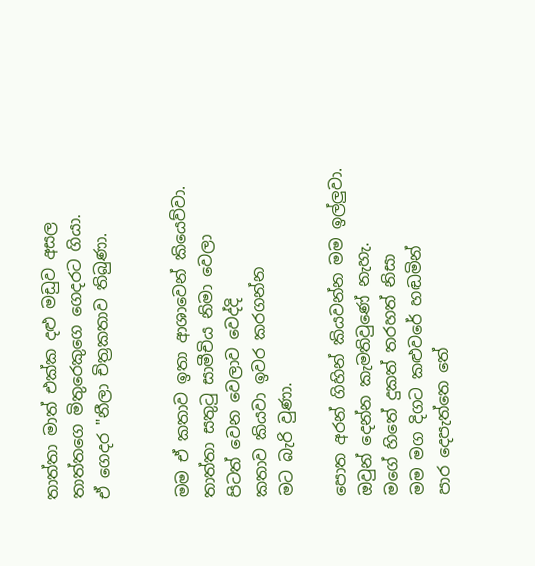තාත්තා මාත් එක්ක දළු මඩුව අසල
තාත්තගෙ මිතුරෙකුගෙ ගෙදරට ගියා.
ඒ ගෙදර "නීලා චිත්‍රකතාව තිබුණා.


මම ඒ කතාව ඉතා ආශාවෙන් කියෙව්වා.
තාත්තා සතුටු සාමීචිය නිමා වෙලා
පිටත් වෙන වෙලාව වෙද්දි
කතාව කියවා ඉවර කරගන්න
මට බැරි වුණා.

පොත අරන් ගිහින් කියවන්න මම ඉල්ලුවා.
ඔවුන් දෙන්න කැමතිවුණේ නැහැ.
මගේ හිතේ දුකත් තරහත් නිසා
මම මග දිගට කළුවරේ හඬමින්
පාර දෙපැත්තෙ තේ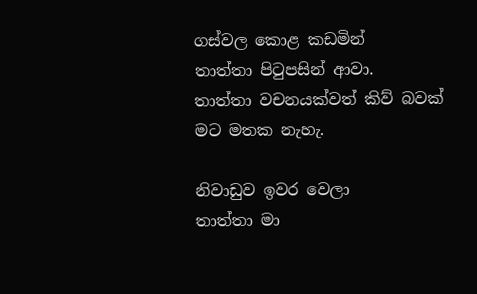ගස්වල කොළ කඩමින්
තාත්තා පිටුපසින් ආවා.
තාත්තා වචනයක්වත් කිව් බවක්
මට මතක නැහැ.

නිවාඩුව ඉවර වෙලා
තාත්තා මා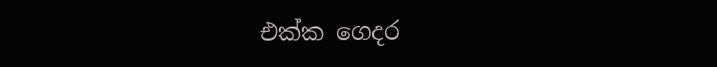එක්ක ගෙදර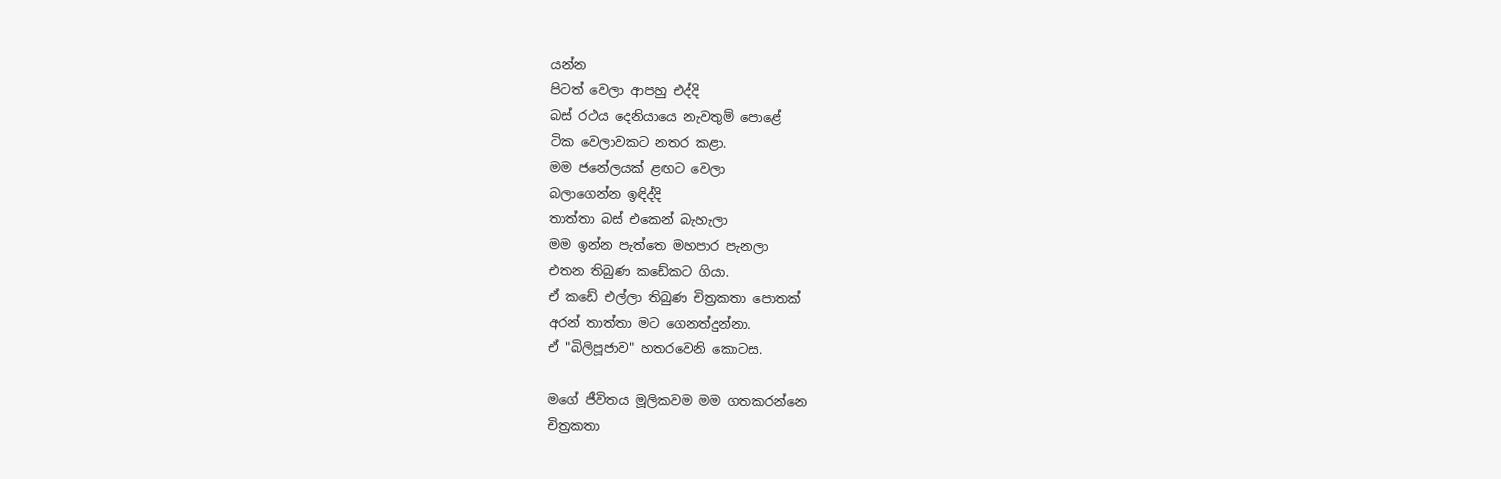යන්න
පිටත් වෙලා ආපහු එද්දි
බස් රථය දෙනියායෙ නැවතුම් පොළේ
ටික වෙලාවකට නතර කළා.
මම ජනේලයක් ළඟට වෙලා
බලාගෙන්න ඉඳිද්දි
තාත්තා බස් එකෙන් බැහැලා
මම ඉන්න පැත්තෙ මහපාර පැනලා
එතන තිබුණ කඩේකට ගියා.
ඒ කඩේ එල්ලා තිබුණ චිත්‍රකතා පොතක්
අරන් තාත්තා මට ගෙනත්දුන්නා.
ඒ "බිලිපූජාව" හතරවෙනි කොටස.

මගේ ජීවිතය මූලිකවම මම ගතකරන්නෙ
චිත්‍රකතා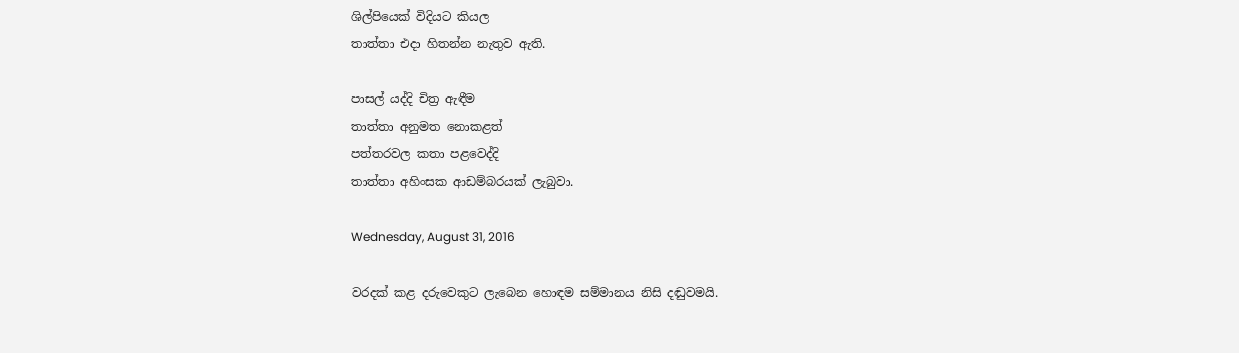ශිල්පියෙක් විදියට කියල
තාත්තා එදා හිතන්න නැතුව ඇති.

පාසල් යද්දි චිත්‍ර ඇඳීම
තාත්තා අනුමත නොකළත්
පත්තරවල කතා පළවෙද්දි
තාත්තා අහිංසක ආඩම්බරයක් ලැබුවා.

Wednesday, August 31, 2016

වරදක් කළ දරුවෙකුට ලැබෙන හොඳම සම්මානය නිසි දඬුවමයි.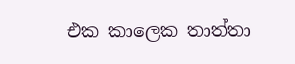එක කාලෙක තාත්තා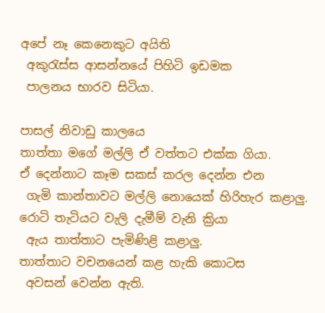අපේ නෑ කෙනෙකුට අයිති
 අකුරැස්ස ආසන්නයේ පිහිටි ඉඩමක
 පාලනය භාරව සිටියා.

පාසල් නිවාඩු කාලයෙ
තාත්තා මගේ මල්ලි ඒ වත්තට එක්ක ගියා.
ඒ දෙන්නාට කෑම සකස් කරල දෙන්න එන
 ගැමි කාන්තාවට මල්ලි නොයෙක් හිරිහැර කළාලු.
රොටි තැටියට වැලි දැමීම් වැනි ක්‍රියා
 ඇය තාත්තාට පැමිණිළි කළාලු.
තාත්තාට වචනයෙන් කළ හැකි කොටස
 අවසන් වෙන්න ඇති.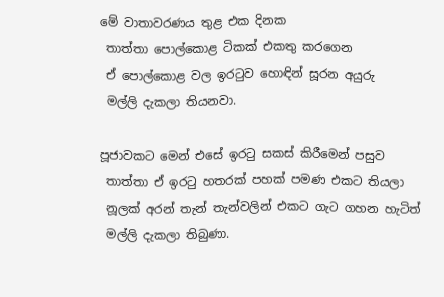මේ වාතාවරණය තුළ එක දිනක
 තාත්තා පොල්කොළ ටිකක් එකතු කරගෙන
 ඒ පොල්කොළ වල ඉරටුව හොඳින් සූරන අයුරු
 මල්ලි දැකලා තියනවා.

පූජාවකට මෙන් එසේ ඉරටු සකස් කිරීමෙන් පසුව
 තාත්තා ඒ ඉරටු හතරක් පහක් පමණ එකට තියලා
 නූලක් අරන් තැන් තැන්වලින් එකට ගැට ගහන හැටිත්
 මල්ලි දැකලා තිබුණා.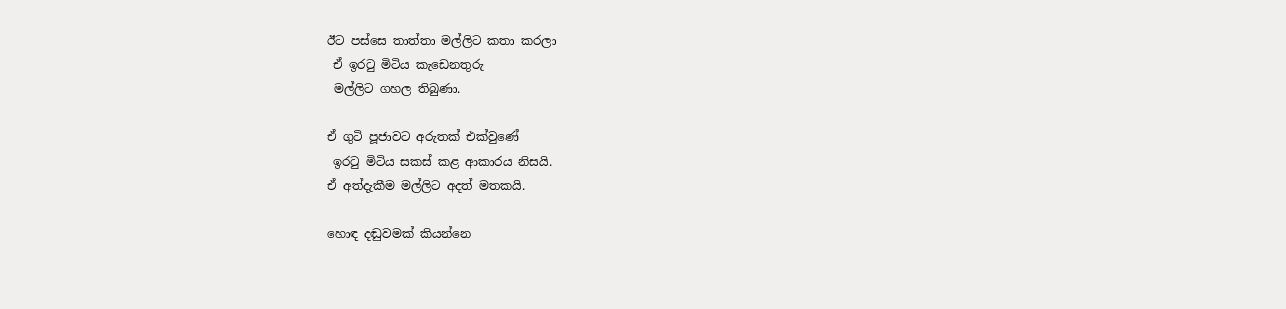ඊට පස්සෙ තාත්තා මල්ලිට කතා කරලා
 ඒ ඉරටු මිටිය කැඩෙනතුරු
 මල්ලිට ගහල තිබුණා.

ඒ ගුටි පූජාවට අරුතක් එක්වුණේ
 ඉරටු මිටිය සකස් කළ ආකාරය නිසයි.
ඒ අත්දැකීම මල්ලිට අදත් මතකයි.

හොඳ දඬුවමක් කියන්නෙ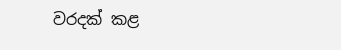වරදක් කළ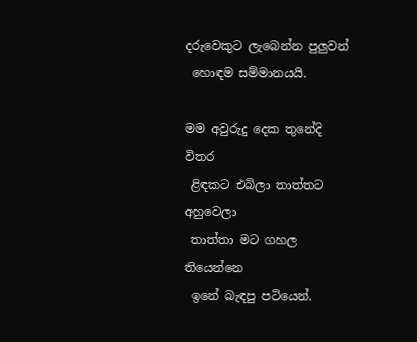දරුවෙකුට ලැබෙන්න පුලුවන්
 හොඳම සම්මානයයි.

මම අවුරුදු දෙක තුනේදි විතර
 ළිඳකට එබිලා තාත්තට අහුවෙලා
 තාත්තා මට ගහල තියෙන්නෙ
 ඉනේ බැඳපු පටියෙන්.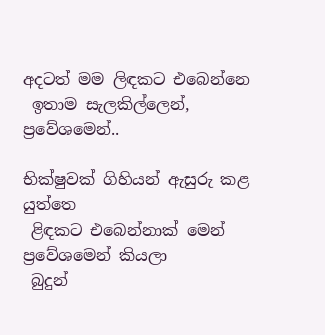අදටත් මම ලිඳකට එබෙන්නෙ
 ඉතාම සැලකිල්ලෙන්, ප්‍රවේශමෙන්..

භික්ෂුවක් ගිහියන් ඇසුරු කළ යුත්තෙ
 ළිඳකට එබෙන්නාක් මෙන් ප්‍රවේශමෙන් කියලා
 බුදුන්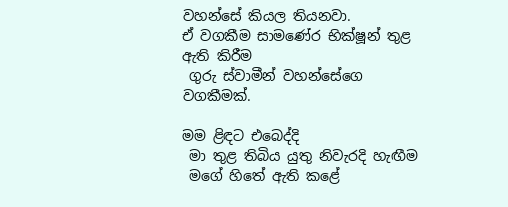වහන්සේ කියල තියනවා.
ඒ වගකීම සාමණේර භික්ෂූන් තුළ ඇති කිරීම
 ගුරු ස්වාමීන් වහන්සේගෙ වගකීමක්.

මම ළිඳට එබෙද්දි
 මා තුළ තිබිය යුතු නිවැරදි හැඟීම
 මගේ හිතේ ඇති කළේ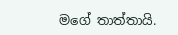මගේ තාත්තායි.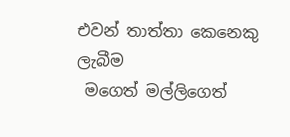එවන් තාත්තා කෙනෙකු ලැබීම
 මගෙත් මල්ලිගෙත්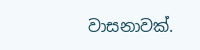වාසනාවක්.